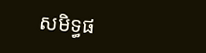សមិទ្ធផ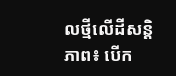លថ្មីលើដីសន្តិភាព៖ បើក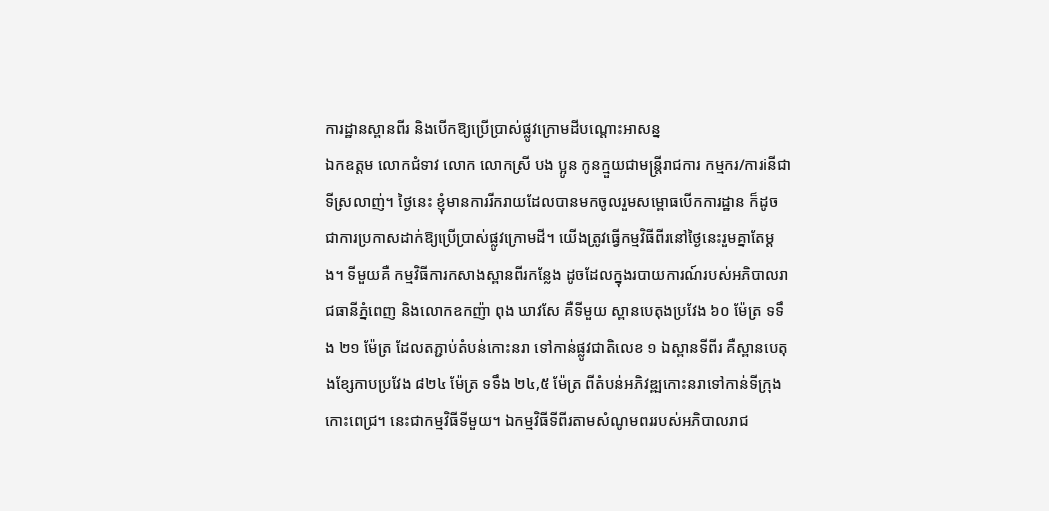ការដ្ឋានស្ពានពីរ និងបើកឱ្យប្រើប្រាស់ផ្លូវក្រោមដីបណ្តោះអាសន្ន
ឯកឧត្តម លោកជំទាវ លោក លោកស្រី បង ប្អូន កូនក្មួយជាមន្ត្រីរាជការ កម្មករ/ការiនីជាទីស្រលាញ់។ ថ្ងៃនេះ ខ្ញុំមានការរីករាយដែលបានមកចូលរួមសម្ពោធបើកការដ្ឋាន ក៏ដូចជាការប្រកាសដាក់ឱ្យប្រើប្រាស់ផ្លូវក្រោមដី។ យើងត្រូវធ្វើកម្មវិធីពីរនៅថ្ងៃនេះរួមគ្នាតែម្ដង។ ទីមួយគឺ កម្មវិធីការកសាងស្ពានពីរកន្លែង ដូចដែលក្នុងរបាយការណ៍របស់អភិបាលរាជធានីភ្នំពេញ និងលោកឧកញ៉ា ពុង ឃាវសែ គឺទីមួយ ស្ពានបេតុងប្រវែង ៦០ ម៉ែត្រ ទទឹង ២១ ម៉ែត្រ ដែលតភ្ជាប់តំបន់កោះនរា ទៅកាន់ផ្លូវជាតិលេខ ១ ឯស្ពានទីពីរ គឺស្ពានបេតុងខ្សែកាបប្រវែង ៨២៤ ម៉ែត្រ ទទឹង ២៤,៥ ម៉ែត្រ ពីតំបន់អភិវឌ្ឍកោះនរាទៅកាន់ទីក្រុងកោះពេជ្រ។ នេះជាកម្មវិធីទីមួយ។ ឯកម្មវិធីទីពីរតាមសំណូមពររបស់អភិបាលរាជ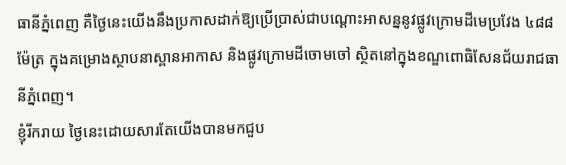ធានីភ្នំពេញ គឺថ្ងៃនេះយើងនឹងប្រកាសដាក់ឱ្យប្រើប្រាស់ជាបណ្ដោះអាសន្ននូវផ្លូវក្រោមដីមេប្រវែង ៤៨៨ ម៉ែត្រ ក្នុងគម្រោងស្ថាបនាស្ពានអាកាស និងផ្លូវក្រោមដីចោមចៅ ស្ថិតនៅក្នុងខណ្ឌពោធិសែនជ័យរាជធានីភ្នំពេញ។
ខ្ញុំរីករាយ ថ្ងៃនេះដោយសារតែយើងបានមកជួប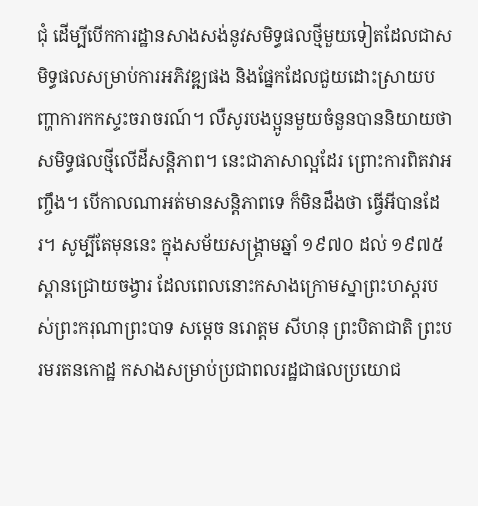ជុំ ដើម្បីបើកការដ្ឋានសាងសង់នូវសមិទ្ធផលថ្មីមួយទៀតដែលជាសមិទ្ធផលសម្រាប់ការអភិវឌ្ឍផង និងផ្នែកដែលជួយដោះស្រាយបញ្ហាការកកស្ទះចរាចរណ៍។ លឺសូរបងប្អូនមួយចំនួនបាននិយាយថា សមិទ្ធផលថ្មីលើដីសន្តិភាព។ នេះជាភាសាល្អដែរ ព្រោះការពិតវាអញ្ចឹង។ បើកាលណាអត់មានសន្តិភាពទេ ក៏មិនដឹងថា ធ្វើអីបានដែរ។ សូម្បីតែមុននេះ ក្នុងសម័យសង្គ្រាមឆ្នាំ ១៩៧០ ដល់ ១៩៧៥ ស្ពានជ្រោយចង្វារ ដែលពេលនោះកសាងក្រោមស្នាព្រះហស្ដរបស់ព្រះករុណាព្រះបាទ សម្ដេច នរោត្តម សីហនុ ព្រះបិតាជាតិ ព្រះបរមរតនកោដ្ឋ កសាងសម្រាប់ប្រជាពលរដ្ឋជាផលប្រយោជ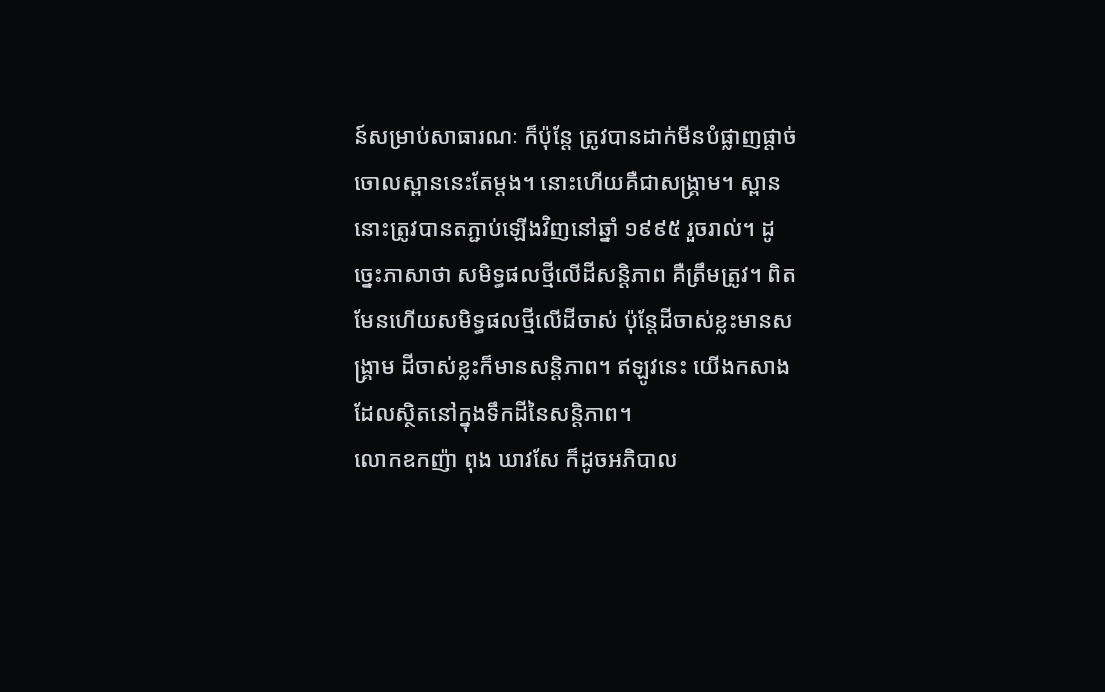ន៍សម្រាប់សាធារណៈ ក៏ប៉ុន្តែ ត្រូវបានដាក់មីនបំផ្លាញផ្ដាច់ចោលស្ពាននេះតែម្ដង។ នោះហើយគឺជាសង្គ្រាម។ ស្ពាននោះត្រូវបានតភ្ជាប់ឡើងវិញនៅឆ្នាំ ១៩៩៥ រួចរាល់។ ដូច្នេះភាសាថា សមិទ្ធផលថ្មីលើដីសន្តិភាព គឺត្រឹមត្រូវ។ ពិតមែនហើយសមិទ្ធផលថ្មីលើដីចាស់ ប៉ុន្តែដីចាស់ខ្លះមានសង្គ្រាម ដីចាស់ខ្លះក៏មានសន្តិភាព។ ឥឡូវនេះ យើងកសាងដែលស្ថិតនៅក្នុងទឹកដីនៃសន្តិភាព។
លោកឧកញ៉ា ពុង ឃាវសែ ក៏ដូចអភិបាល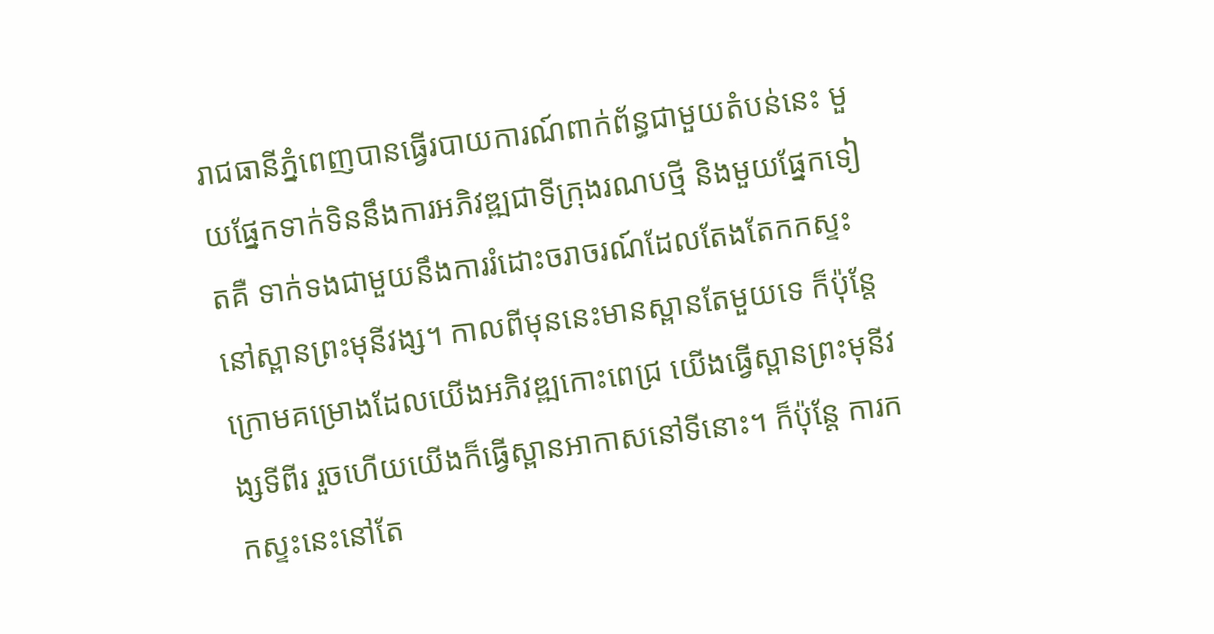រាជធានីភ្នំពេញបានធ្វើរបាយការណ៍ពាក់ព័ន្ធជាមួយតំបន់នេះ មួយផ្នែកទាក់ទិននឹងការអភិវឌ្ឍជាទីក្រុងរណបថ្មី និងមួយផ្នែកទៀតគឺ ទាក់ទងជាមួយនឹងការរំដោះចរាចរណ៍ដែលតែងតែកកស្ទះនៅស្ពានព្រះមុនីវង្ស។ កាលពីមុននេះមានស្ពានតែមួយទេ ក៏ប៉ុន្តែក្រោមគម្រោងដែលយើងអភិវឌ្ឍកោះពេជ្រ យើងធ្វើស្ពានព្រះមុនីវង្សទីពីរ រួចហើយយើងក៏ធ្វើស្ពានអាកាសនៅទីនោះ។ ក៏ប៉ុន្តែ ការកកស្ទះនេះនៅតែ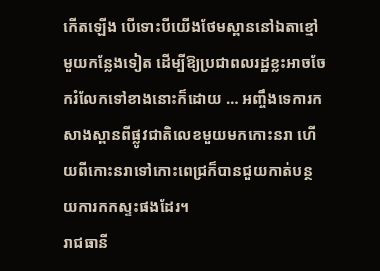កើតឡើង បើទោះបីយើងថែមស្ពាននៅឯតាខ្មៅមួយកន្លែងទៀត ដើម្បីឱ្យប្រជាពលរដ្ឋខ្លះអាចចែករំលែកទៅខាងនោះក៏ដោយ … អញ្ចឹងទេការកសាងស្ពានពីផ្លូវជាតិលេខមួយមកកោះនរា ហើយពីកោះនរាទៅកោះពេជ្រក៏បានជួយកាត់បន្ថយការកកស្ទះផងដែរ។
រាជធានី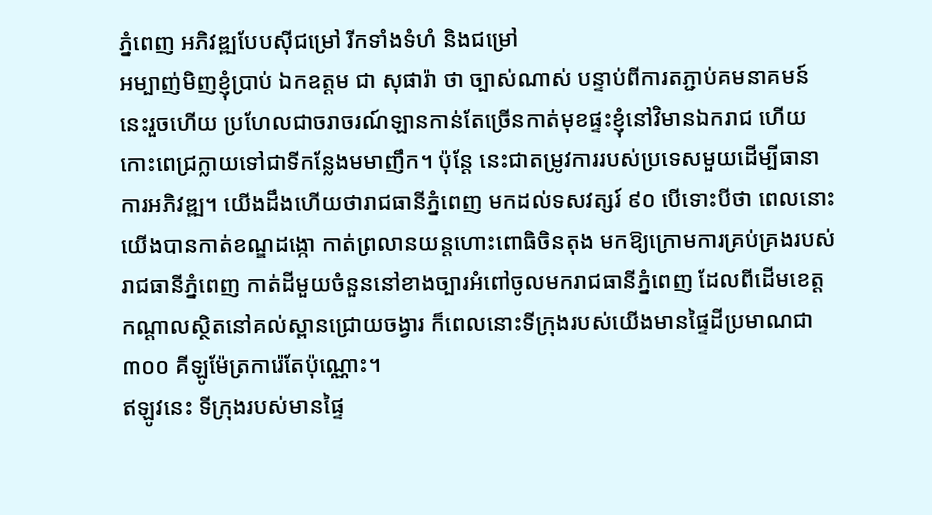ភ្នំពេញ អភិវឌ្ឍបែបស៊ីជម្រៅ រីកទាំងទំហំ និងជម្រៅ
អម្បាញ់មិញខ្ញុំប្រាប់ ឯកឧត្តម ជា សុផារ៉ា ថា ច្បាស់ណាស់ បន្ទាប់ពីការតភ្ជាប់គមនាគមន៍នេះរួចហើយ ប្រហែលជាចរាចរណ៍ឡានកាន់តែច្រើនកាត់មុខផ្ទះខ្ញុំនៅវិមានឯករាជ ហើយកោះពេជ្រក្លាយទៅជាទីកន្លែងមមាញឹក។ ប៉ុន្តែ នេះជាតម្រូវការរបស់ប្រទេសមួយដើម្បីធានាការអភិវឌ្ឍ។ យើងដឹងហើយថារាជធានីភ្នំពេញ មកដល់ទសវត្សរ៍ ៩០ បើទោះបីថា ពេលនោះយើងបានកាត់ខណ្ឌដង្កោ កាត់ព្រលានយន្តហោះពោធិចិនតុង មកឱ្យក្រោមការគ្រប់គ្រងរបស់រាជធានីភ្នំពេញ កាត់ដីមួយចំនួននៅខាងច្បារអំពៅចូលមករាជធានីភ្នំពេញ ដែលពីដើមខេត្តកណ្ដាលស្ថិតនៅគល់ស្ពានជ្រោយចង្វារ ក៏ពេលនោះទីក្រុងរបស់យើងមានផ្ទៃដីប្រមាណជា ៣០០ គីឡូម៉ែត្រការ៉េតែប៉ុណ្ណោះ។
ឥឡូវនេះ ទីក្រុងរបស់មានផ្ទៃ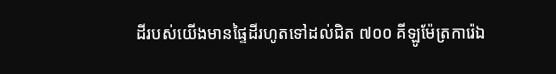ដីរបស់យើងមានផ្ទៃដីរហូតទៅដល់ជិត ៧០០ គីឡូម៉ែត្រការ៉េឯ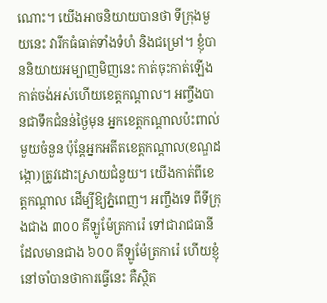ណោះ។ យើងអាចនិយាយបានថា ទីក្រុងមួយនេះ វារីកធំធាត់ទាំងទំហំ និងជម្រៅ។ ខ្ញុំបាននិយាយអម្បាញមិញនេះ កាត់ចុះកាត់ឡើងកាត់ចង់អស់ហើយខេត្តកណ្ដាល។ អញ្ចឹងបានជាទឹកជំនន់ថ្ងៃមុន អ្នកខេត្តកណ្ដាលប៉ះពាល់មួយចំនួន ប៉ុន្តែអ្នកអតីតខេត្តកណ្ដាល(ខណ្ឌដង្កោ)ត្រូវដោះស្រាយជំនួយ។ យើងកាត់ពីខេត្តកណ្ដាល ដើម្បីឱ្យភ្នំពេញ។ អញ្ចឹងទេ ពីទីក្រុងជាង ៣០០ គីឡូម៉ែត្រការ៉េ ទៅជារាជធានីដែលមានជាង ៦០០ គីឡូម៉ែត្រការ៉េ ហើយខ្ញុំនៅចាំបានថាការធ្វើនេះ គឺស្ថិត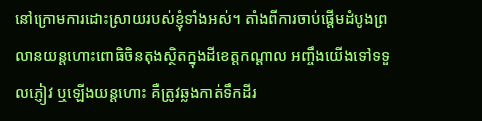នៅក្រោមការដោះស្រាយរបស់ខ្ញុំទាំងអស់។ តាំងពីការចាប់ផ្ដើមដំបូងព្រលានយន្តហោះពោធិចិនតុងស្ថិតក្នុងដីខេត្តកណ្ដាល អញ្ចឹងយើងទៅទទួលភ្ញៀវ ឬឡើងយន្តហោះ គឺត្រូវឆ្លងកាត់ទឹកដីរ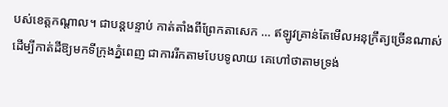បស់ខេត្តកណ្ដាល។ ជាបន្តបន្ទាប់ កាត់តាំងពីព្រែកតាសេក … ឥឡូវគ្រាន់តែមើលអនុក្រឹត្យច្រើនណាស់ដើម្បីកាត់ដីឱ្យមកទីក្រុងភ្នំពេញ ជាការរីកតាមបែបទូលាយ គេហៅថាតាមទ្រង់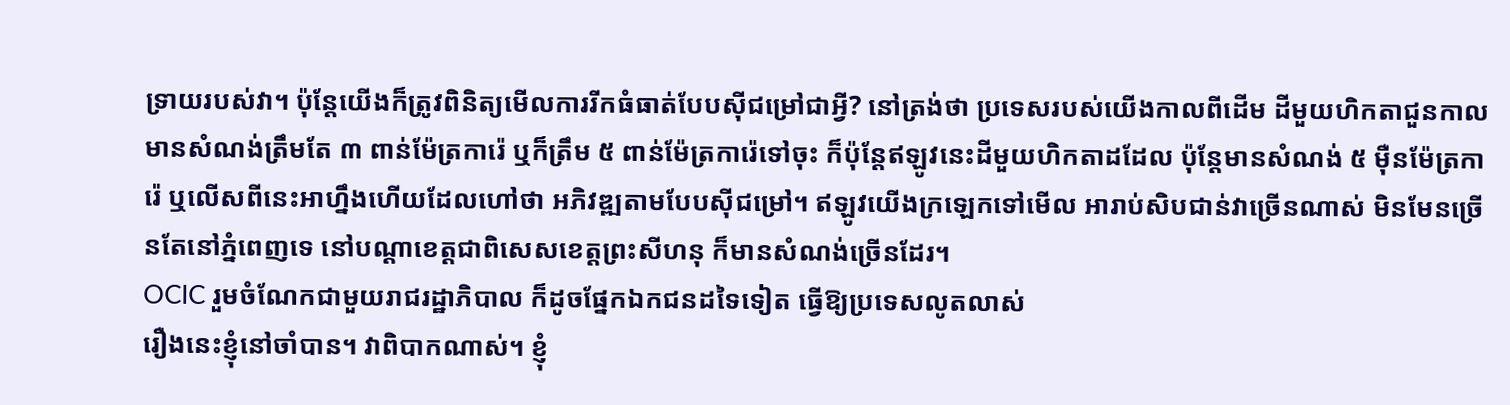ទ្រាយរបស់វា។ ប៉ុន្តែយើងក៏ត្រូវពិនិត្យមើលការរីកធំធាត់បែបស៊ីជម្រៅជាអ្វី? នៅត្រង់ថា ប្រទេសរបស់យើងកាលពីដើម ដីមួយហិកតាជួនកាលមានសំណង់ត្រឹមតែ ៣ ពាន់ម៉ែត្រការ៉េ ឬក៏ត្រឹម ៥ ពាន់ម៉ែត្រការ៉េទៅចុះ ក៏ប៉ុន្តែឥឡូវនេះដីមួយហិកតាដដែល ប៉ុន្តែមានសំណង់ ៥ ម៉ឺនម៉ែត្រការ៉េ ឬលើសពីនេះអាហ្នឹងហើយដែលហៅថា អភិវឌ្ឍតាមបែបស៊ីជម្រៅ។ ឥឡូវយើងក្រឡេកទៅមើល អារាប់សិបជាន់វាច្រើនណាស់ មិនមែនច្រើនតែនៅភ្នំពេញទេ នៅបណ្ដាខេត្តជាពិសេសខេត្តព្រះសីហនុ ក៏មានសំណង់ច្រើនដែរ។
OCIC រួមចំណែកជាមួយរាជរដ្ឋាភិបាល ក៏ដូចផ្នែកឯកជនដទៃទៀត ធ្វើឱ្យប្រទេសលូតលាស់
រឿងនេះខ្ញុំនៅចាំបាន។ វាពិបាកណាស់។ ខ្ញុំ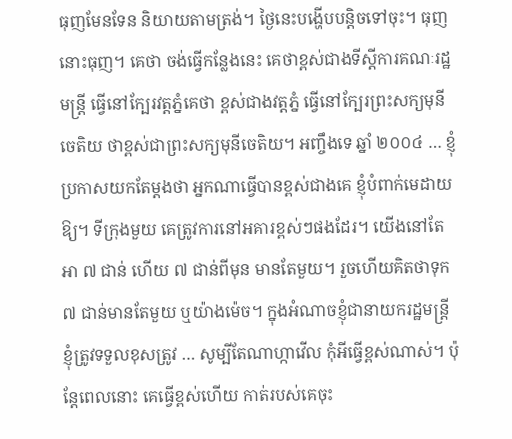ធុញមែនទែន និយាយតាមត្រង់។ ថ្ងៃនេះបង្ហើបបន្តិចទៅចុះ។ ធុញនោះធុញ។ គេថា ចង់ធ្វើកន្លែងនេះ គេថាខ្ពស់ជាងទីស្ដីការគណៈរដ្ឋមន្ត្រី ធ្វើនៅក្បែរវត្តភ្នំគេថា ខ្ពស់ជាងវត្តភ្នំ ធ្វើនៅក្បែរព្រះសក្យមុនីចេតិយ ថាខ្ពស់ជាព្រះសក្យមុនីចេតិយ។ អញ្ចឹងទេ ឆ្នាំ ២០០៤ … ខ្ញុំប្រកាសយកតែម្ដងថា អ្នកណាធ្វើបានខ្ពស់ជាងគេ ខ្ញុំបំពាក់មេដាយឱ្យ។ ទីក្រុងមួយ គេត្រូវការនៅអគារខ្ពស់ៗផងដែរ។ យើងនៅតែអា ៧ ជាន់ ហើយ ៧ ជាន់ពីមុន មានតែមួយ។ រួចហើយគិតថាទុក ៧ ជាន់មានតែមួយ ឬយ៉ាងម៉េច។ ក្នុងអំណាចខ្ញុំជានាយករដ្ឋមន្ត្រី ខ្ញុំត្រូវទទួលខុសត្រូវ … សូម្បីតែណាហ្កាវើល កុំអីធ្វើខ្ពស់ណាស់។ ប៉ុន្តែពេលនោះ គេធ្វើខ្ពស់ហើយ កាត់របស់គេចុះ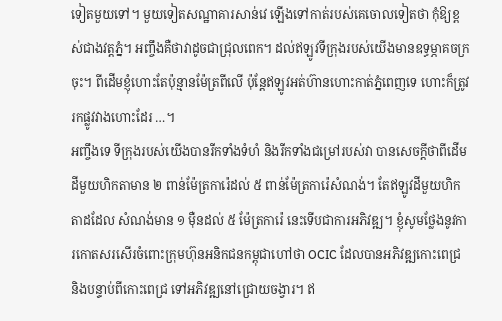ទៀតមួយទៅ។ មួយទៀតសណ្ឋាគារសាន់វេ ឡើងទៅកាត់របស់គេចោលទៀតថា កុំឱ្យខ្ពស់ជាងវត្តភ្នំ។ អញ្ចឹងគឺថាវាដូចជាជ្រុលពេក។ ដល់ឥឡូវទីក្រុងរបស់យើងមានឧទ្ធម្ភាគចក្រចុះ។ ពីដើមខ្ញុំហោះតែប៉ុន្មានម៉ែត្រពីលើ ប៉ុន្តែឥឡូវអត់ហ៊ានហោះកាត់ភ្នំពេញទេ ហោះក៏ត្រូវរកផ្លូវវាងហោះដែរ …។
អញ្ចឹងទេ ទីក្រុងរបស់យើងបានរីកទាំងទំហំ និងរីកទាំងជម្រៅរបស់វា បានសេចក្ដីថាពីដើមដីមួយហិកតាមាន ២ ពាន់ម៉ែត្រការ៉េដល់ ៥ ពាន់ម៉ែត្រការ៉េសំណង់។ តែឥឡូវដីមួយហិកតាដដែល សំណង់មាន ១ ម៉ឺនដល់ ៥ ម៉ែត្រការ៉េ នេះទើបជាការអភិវឌ្ឍ។ ខ្ញុំសូមថ្លែងនូវការកោតសរសើរចំពោះក្រុមហ៊ុនអនិកជនកម្ពុជាហៅថា OCIC ដែលបានអភិវឌ្ឍកោះពេជ្រ និងបន្ទាប់ពីកោះពេជ្រ ទៅអភិវឌ្ឍនៅជ្រោយចង្វារ។ ឥ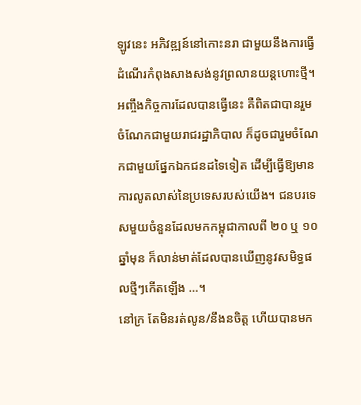ឡូវនេះ អភិវឌ្ឍន៍នៅកោះនរា ជាមួយនឹងការធ្វើដំណើរកំពុងសាងសង់នូវព្រលានយន្តហោះថ្មី។ អញ្ចឹងកិច្ចការដែលបានធ្វើនេះ គឺពិតជាបានរួមចំណែកជាមួយរាជរដ្ឋាភិបាល ក៏ដូចជារួមចំណែកជាមួយផ្នែកឯកជនដទៃទៀត ដើម្បីធ្វើឱ្យមានការលូតលាស់នៃប្រទេសរបស់យើង។ ជនបរទេសមួយចំនួនដែលមកកម្ពុជាកាលពី ២០ ឬ ១០ ឆ្នាំមុន ក៏លាន់មាត់ដែលបានឃើញនូវសមិទ្ធផលថ្មីៗកើតឡើង …។
នៅក្រ តែមិនរត់លូន/នឹងនចិត្ត ហើយបានមក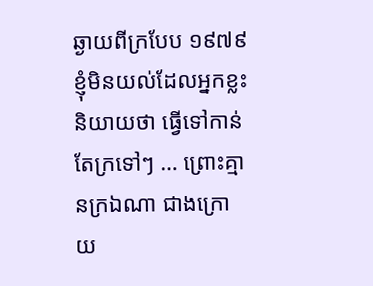ឆ្ងាយពីក្របែប ១៩៧៩
ខ្ញុំមិនយល់ដែលអ្នកខ្លះនិយាយថា ធ្វើទៅកាន់តែក្រទៅៗ … ព្រោះគ្មានក្រឯណា ជាងក្រោយ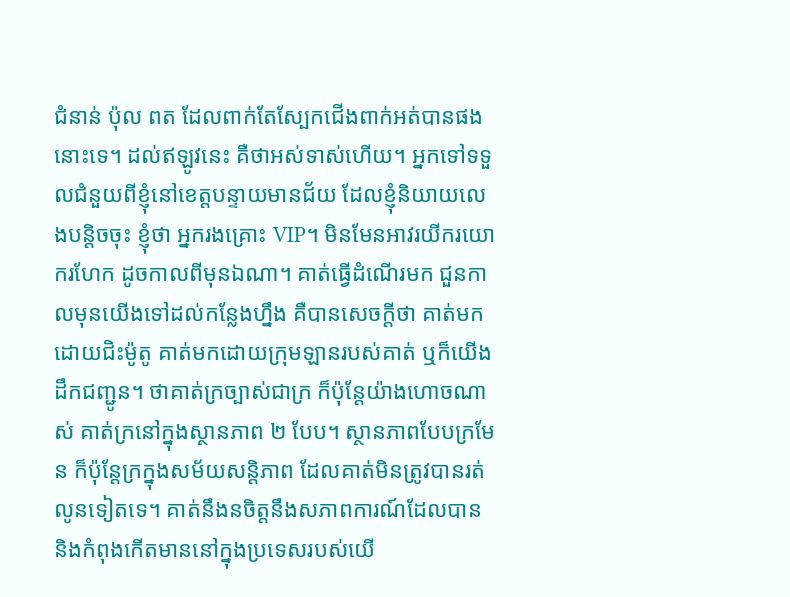ជំនាន់ ប៉ុល ពត ដែលពាក់តែស្បែកជើងពាក់អត់បានផងនោះទេ។ ដល់ឥឡូវនេះ គឺថាអស់ទាស់ហើយ។ អ្នកទៅទទួលជំនួយពីខ្ញុំនៅខេត្តបន្ទាយមានជ័យ ដែលខ្ញុំនិយាយលេងបន្តិចចុះ ខ្ញុំថា អ្នករងគ្រោះ VIP។ មិនមែនអាវរយីករយោករហែក ដូចកាលពីមុនឯណា។ គាត់ធ្វើដំណើរមក ជួនកាលមុនយើងទៅដល់កន្លែងហ្នឹង គឺបានសេចក្តីថា គាត់មកដោយជិះម៉ូតូ គាត់មកដោយក្រុមឡានរបស់គាត់ ឬក៏យើងដឹកជញ្ជូន។ ថាគាត់ក្រច្បាស់ជាក្រ ក៏ប៉ុន្តែយ៉ាងហោចណាស់ គាត់ក្រនៅក្នុងស្ថានភាព ២ បែប។ ស្ថានភាពបែបក្រមែន ក៏ប៉ុន្តែក្រក្នុងសម័យសន្តិភាព ដែលគាត់មិនត្រូវបានរត់លូនទៀតទេ។ គាត់នឹងនចិត្តនឹងសភាពការណ៍ដែលបាន និងកំពុងកើតមាននៅក្នុងប្រទេសរបស់យើ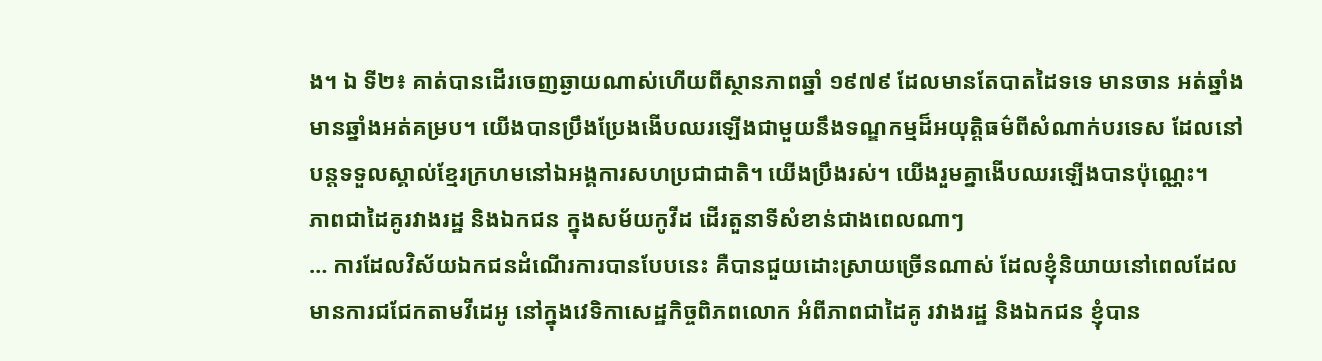ង។ ឯ ទី២៖ គាត់បានដើរចេញឆ្ងាយណាស់ហើយពីស្ថានភាពឆ្នាំ ១៩៧៩ ដែលមានតែបាតដៃទទេ មានចាន អត់ឆ្នាំង មានឆ្នាំងអត់គម្រប។ យើងបានប្រឹងប្រែងងើបឈរឡើងជាមួយនឹងទណ្ឌកម្មដ៏អយុត្តិធម៌ពីសំណាក់បរទេស ដែលនៅបន្តទទួលស្គាល់ខ្មែរក្រហមនៅឯអង្គការសហប្រជាជាតិ។ យើងប្រឹងរស់។ យើងរួមគ្នាងើបឈរឡើងបានប៉ុណ្ណេះ។
ភាពជាដៃគូរវាងរដ្ឋ និងឯកជន ក្នុងសម័យកូវីដ ដើរតួនាទីសំខាន់ជាងពេលណាៗ
… ការដែលវិស័យឯកជនដំណើរការបានបែបនេះ គឺបានជួយដោះស្រាយច្រើនណាស់ ដែលខ្ញុំនិយាយនៅពេលដែលមានការជជែកតាមវីដេអូ នៅក្នុងវេទិកាសេដ្ឋកិច្ចពិភពលោក អំពីភាពជាដៃគូ រវាងរដ្ឋ និងឯកជន ខ្ញុំបាន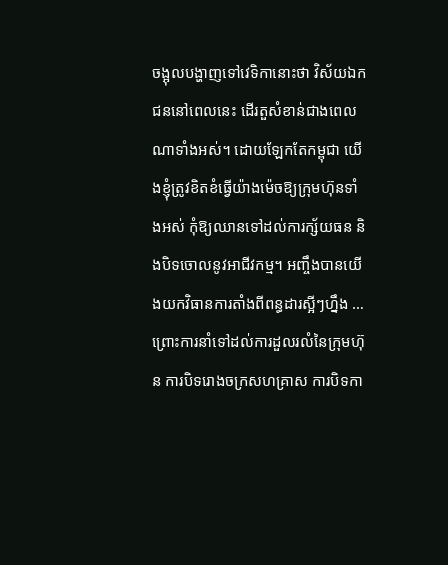ចង្អុលបង្ហាញទៅវេទិកានោះថា វិស័យឯកជននៅពេលនេះ ដើរតួសំខាន់ជាងពេលណាទាំងអស់។ ដោយឡែកតែកម្ពុជា យើងខ្ញុំត្រូវខិតខំធ្វើយ៉ាងម៉េចឱ្យក្រុមហ៊ុនទាំងអស់ កុំឱ្យឈានទៅដល់ការក្ស័យធន និងបិទចោលនូវអាជីវកម្ម។ អញ្ចឹងបានយើងយកវិធានការតាំងពីពន្ធដារស្អីៗហ្នឹង … ព្រោះការនាំទៅដល់ការដួលរលំនៃក្រុមហ៊ុន ការបិទរោងចក្រសហគ្រាស ការបិទកា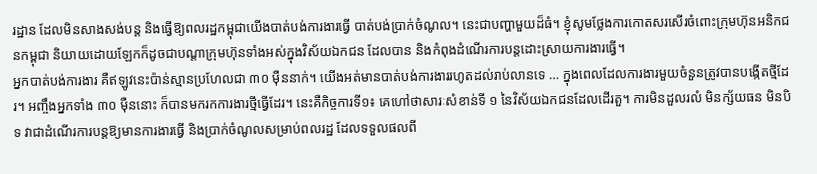រដ្ឋាន ដែលមិនសាងសង់បន្ត និងធ្វើឱ្យពលរដ្ឋកម្ពុជាយើងបាត់បង់ការងារធ្វើ បាត់បង់ប្រាក់ចំណូល។ នេះជាបញ្ហាមួយដ៏ធំ។ ខ្ញុំសូមថ្លែងការកោតសរសើរចំពោះក្រុមហ៊ុនអនិកជនកម្ពុជា និយាយដោយឡែកក៏ដូចជាបណ្តាក្រុមហ៊ុនទាំងអស់ក្នុងវិស័យឯកជន ដែលបាន និងកំពុងដំណើរការបន្តដោះស្រាយការងារធ្វើ។
អ្នកបាត់បង់ការងារ គឺឥឡូវនេះប៉ាន់ស្មានប្រហែលជា ៣០ ម៉ឺននាក់។ យើងអត់មានបាត់បង់ការងាររហូតដល់រាប់លានទេ … ក្នុងពេលដែលការងារមួយចំនួនត្រូវបានបង្កើតថ្មីដែរ។ អញ្ចឹងអ្នកទាំង ៣០ ម៉ឺននោះ ក៏បានមករកការងារថ្មីធ្វើដែរ។ នេះគឺកិច្ចការទី១៖ គេហៅថាសារៈសំខាន់ទី ១ នៃវិស័យឯកជនដែលដើរតួ។ ការមិនដួលរលំ មិនក្ស័យធន មិនបិទ វាជាដំណើរការបន្តឱ្យមានការងារធ្វើ និងប្រាក់ចំណូលសម្រាប់ពលរដ្ឋ ដែលទទួលផលពី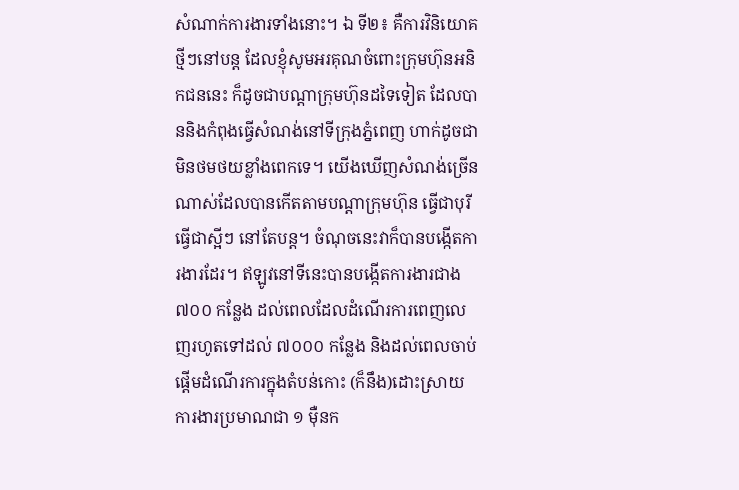សំណាក់ការងារទាំងនោះ។ ឯ ទី២៖ គឺការវិនិយោគថ្មីៗនៅបន្ត ដែលខ្ញុំសូមអរគុណចំពោះក្រុមហ៊ុនអនិកជននេះ ក៏ដូចជាបណ្តាក្រុមហ៊ុនដទៃទៀត ដែលបាននិងកំពុងធ្វើសំណង់នៅទីក្រុងភ្នំពេញ ហាក់ដូចជាមិនថមថយខ្លាំងពេកទេ។ យើងឃើញសំណង់ច្រើនណាស់ដែលបានកើតតាមបណ្ដាក្រុមហ៊ុន ធ្វើជាបុរី ធ្វើជាស្អីៗ នៅតែបន្ត។ ចំណុចនេះវាក៏បានបង្កើតការងារដែរ។ ឥឡូវនៅទីនេះបានបង្កើតការងារជាង ៧០០ កន្លែង ដល់ពេលដែលដំណើរការពេញលេញរហូតទៅដល់ ៧០០០ កន្លែង និងដល់ពេលចាប់ផ្តើមដំណើរការក្នុងតំបន់កោះ (ក៏នឹង)ដោះស្រាយការងារប្រមាណជា ១ ម៉ឺនក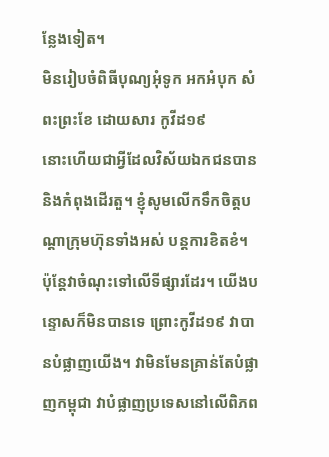ន្លែងទៀត។
មិនរៀបចំពិធីបុណ្យអុំទូក អកអំបុក សំពះព្រះខែ ដោយសារ កូវីដ១៩
នោះហើយជាអ្វីដែលវិស័យឯកជនបាននិងកំពុងដើរតួ។ ខ្ញុំសូមលើកទឹកចិត្តបណ្តាក្រុមហ៊ុនទាំងអស់ បន្តការខិតខំ។ ប៉ុន្តែវាចំណុះទៅលើទីផ្សារដែរ។ យើងបន្ទោសក៏មិនបានទេ ព្រោះកូវីដ១៩ វាបានបំផ្លាញយើង។ វាមិនមែនគ្រាន់តែបំផ្លាញកម្ពុជា វាបំផ្លាញប្រទេសនៅលើពិភព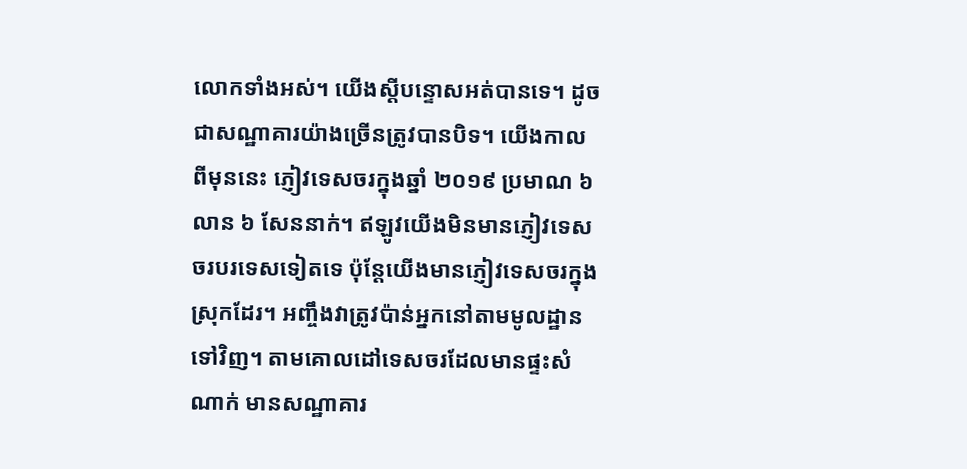លោកទាំងអស់។ យើងស្តីបន្ទោសអត់បានទេ។ ដូចជាសណ្ឋាគារយ៉ាងច្រើនត្រូវបានបិទ។ យើងកាលពីមុននេះ ភ្ញៀវទេសចរក្នុងឆ្នាំ ២០១៩ ប្រមាណ ៦ លាន ៦ សែននាក់។ ឥឡូវយើងមិនមានភ្ញៀវទេសចរបរទេសទៀតទេ ប៉ុន្តែយើងមានភ្ញៀវទេសចរក្នុងស្រុកដែរ។ អញ្ចឹងវាត្រូវប៉ាន់អ្នកនៅតាមមូលដ្ឋានទៅវិញ។ តាមគោលដៅទេសចរដែលមានផ្ទះសំណាក់ មានសណ្ឋាគារ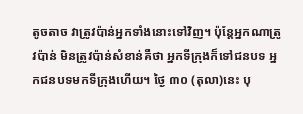តូចតាច វាត្រូវប៉ាន់អ្នកទាំងនោះទៅវិញ។ ប៉ុន្តែអ្នកណាត្រូវប៉ាន់ មិនត្រូវប៉ាន់សំខាន់គឺថា អ្នកទីក្រុងក៏ទៅជនបទ អ្នកជនបទមកទីក្រុងហើយ។ ថ្ងៃ ៣០ (តុលា)នេះ បុ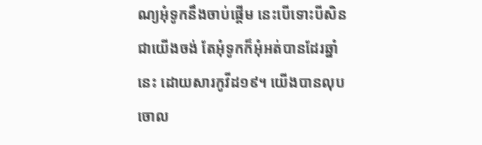ណ្យអុំទូកនឹងចាប់ផ្តើម នេះបើទោះបីសិនជាយើងចង់ តែអុំទូកក៏អុំអត់បានដែរឆ្នាំនេះ ដោយសារកូវីដ១៩។ យើងបានលុបចោល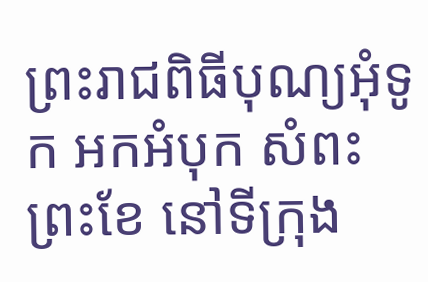ព្រះរាជពិធីបុណ្យអុំទូក អកអំបុក សំពះព្រះខែ នៅទីក្រុង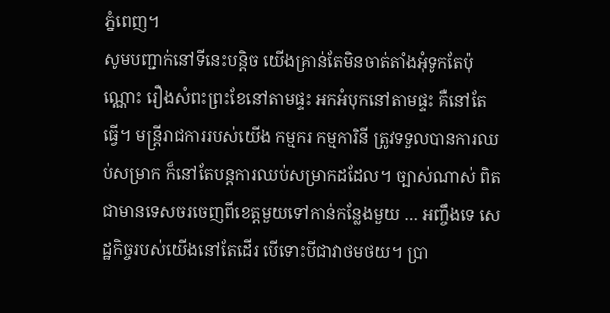ភ្នំពេញ។
សូមបញ្ជាក់នៅទីនេះបន្តិច យើងគ្រាន់តែមិនចាត់តាំងអុំទូកតែប៉ុណ្ណោះ រឿងសំពះព្រះខែនៅតាមផ្ទះ អកអំបុកនៅតាមផ្ទះ គឺនៅតែធ្វើ។ មន្រ្តីរាជការរបស់យើង កម្មករ កម្មការិនី ត្រូវទទួលបានការឈប់សម្រាក ក៏នៅតែបន្តការឈប់សម្រាកដដែល។ ច្បាស់ណាស់ ពិតជាមានទេសចរចេញពីខេត្តមួយទៅកាន់កន្លែងមួយ … អញ្ចឹងទេ សេដ្ឋកិច្ចរបស់យើងនៅតែដើរ បើទោះបីជាវាថមថយ។ ប្រា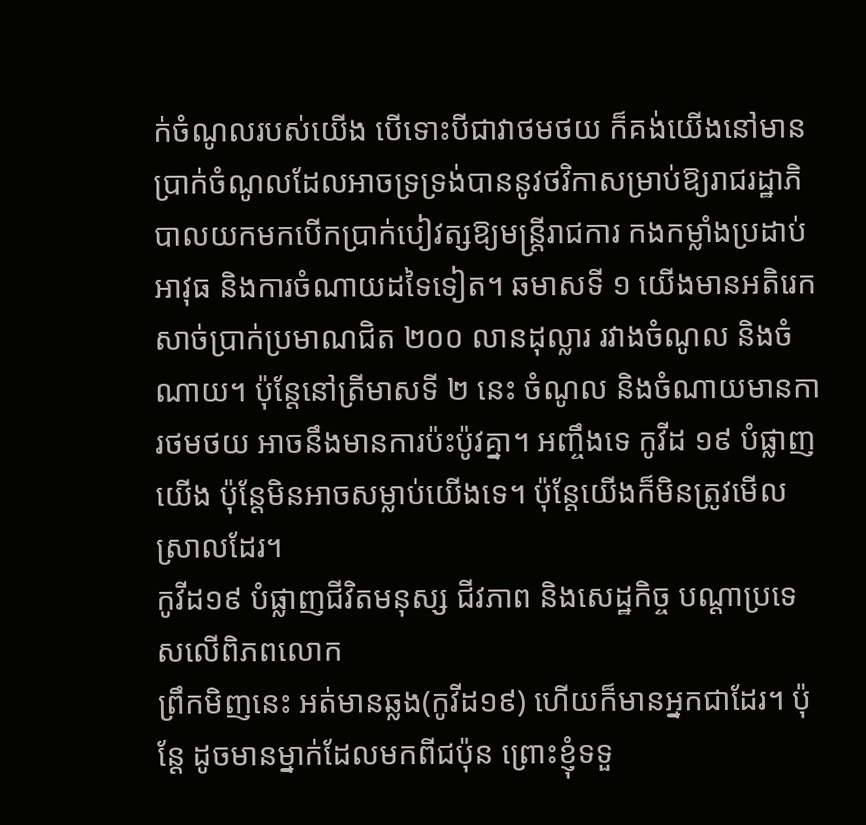ក់ចំណូលរបស់យើង បើទោះបីជាវាថមថយ ក៏គង់យើងនៅមានប្រាក់ចំណូលដែលអាចទ្រទ្រង់បាននូវថវិកាសម្រាប់ឱ្យរាជរដ្ឋាភិបាលយកមកបើកប្រាក់បៀវត្សឱ្យមន្រ្តីរាជការ កងកម្លាំងប្រដាប់អាវុធ និងការចំណាយដទៃទៀត។ ឆមាសទី ១ យើងមានអតិរេកសាច់ប្រាក់ប្រមាណជិត ២០០ លានដុល្លារ រវាងចំណូល និងចំណាយ។ ប៉ុន្តែនៅត្រីមាសទី ២ នេះ ចំណូល និងចំណាយមានការថមថយ អាចនឹងមានការប៉ះប៉ូវគ្នា។ អញ្ចឹងទេ កូវីដ ១៩ បំផ្លាញយើង ប៉ុន្តែមិនអាចសម្លាប់យើងទេ។ ប៉ុន្តែយើងក៏មិនត្រូវមើលស្រាលដែរ។
កូវីដ១៩ បំផ្លាញជីវិតមនុស្ស ជីវភាព និងសេដ្ឋកិច្ច បណ្តាប្រទេសលើពិភពលោក
ព្រឹកមិញនេះ អត់មានឆ្លង(កូវីដ១៩) ហើយក៏មានអ្នកជាដែរ។ ប៉ុន្តែ ដូចមានម្នាក់ដែលមកពីជប៉ុន ព្រោះខ្ញុំទទួ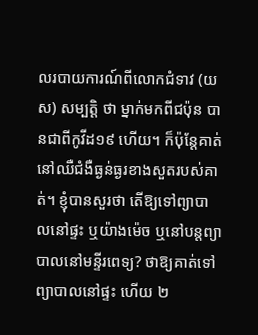លរបាយការណ៍ពីលោកជំទាវ (យស) សម្បត្តិ ថា ម្នាក់មកពីជប៉ុន បានជាពីកូវីដ១៩ ហើយ។ ក៏ប៉ុន្តែគាត់នៅឈឺជំងឺធ្ងន់ធ្ងរខាងសួតរបស់គាត់។ ខ្ញុំបានសួរថា តើឱ្យទៅព្យាបាលនៅផ្ទះ ឬយ៉ាងម៉េច ឬនៅបន្តព្យាបាលនៅមន្ទីរពេទ្យ? ថាឱ្យគាត់ទៅព្យាបាលនៅផ្ទះ ហើយ ២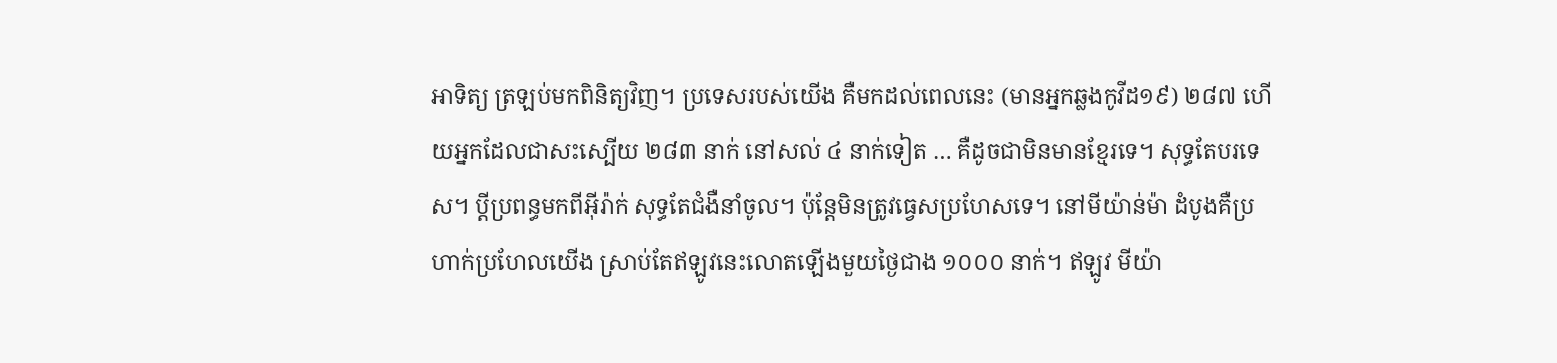អាទិត្យ ត្រឡប់មកពិនិត្យវិញ។ ប្រទេសរបស់យើង គឺមកដល់ពេលនេះ (មានអ្នកឆ្លងកូវីដ១៩) ២៨៧ ហើយអ្នកដែលជាសះស្បើយ ២៨៣ នាក់ នៅសល់ ៤ នាក់ទៀត … គឺដូចជាមិនមានខ្មែរទេ។ សុទ្ធតែបរទេស។ ប្តីប្រពន្ធមកពីអ៊ីរ៉ាក់ សុទ្ធតែជំងឺនាំចូល។ ប៉ុន្តែមិនត្រូវធ្វេសប្រហែសទេ។ នៅមីយ៉ាន់ម៉ា ដំបូងគឺប្រហាក់ប្រហែលយើង ស្រាប់តែឥឡូវនេះលោតឡើងមួយថ្ងៃជាង ១០០០ នាក់។ ឥឡូវ មីយ៉ា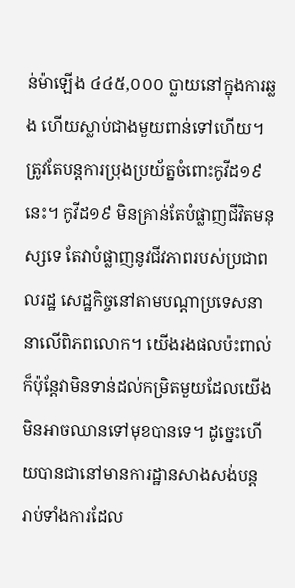ន់ម៉ាឡើង ៤៤៥,០០០ ប្លាយនៅក្នុងការឆ្លង ហើយស្លាប់ជាងមួយពាន់ទៅហើយ។ ត្រូវតែបន្តការប្រុងប្រយ័ត្នចំពោះកូវីដ១៩ នេះ។ កូវីដ១៩ មិនគ្រាន់តែបំផ្លាញជីវិតមនុស្សទេ តែវាបំផ្លាញនូវជីវភាពរបស់ប្រជាពលរដ្ឋ សេដ្ឋកិច្ចនៅតាមបណ្តាប្រទេសនានាលើពិភពលោក។ យើងរងផលប៉ះពាល់ ក៏ប៉ុន្តែវាមិនទាន់ដល់កម្រិតមួយដែលយើងមិនអាចឈានទៅមុខបានទេ។ ដូច្នេះហើយបានជានៅមានការដ្ឋានសាងសង់បន្ត រាប់ទាំងការដែល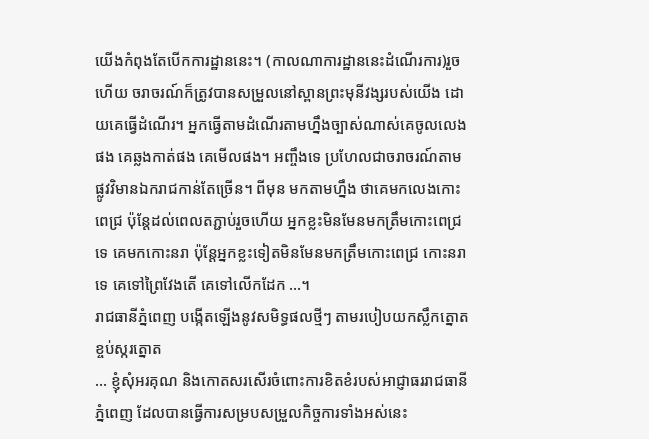យើងកំពុងតែបើកការដ្ឋាននេះ។ (កាលណាការដ្ឋាននេះដំណើរការ)រួចហើយ ចរាចរណ៍ក៏ត្រូវបានសម្រួលនៅស្ពានព្រះមុនីវង្សរបស់យើង ដោយគេធ្វើដំណើរ។ អ្នកធ្វើតាមដំណើរតាមហ្នឹងច្បាស់ណាស់គេចូលលេងផង គេឆ្លងកាត់ផង គេមើលផង។ អញ្ចឹងទេ ប្រហែលជាចរាចរណ៍តាមផ្លូវវិមានឯករាជកាន់តែច្រើន។ ពីមុន មកតាមហ្នឹង ថាគេមកលេងកោះពេជ្រ ប៉ុន្តែដល់ពេលតភ្ជាប់រួចហើយ អ្នកខ្លះមិនមែនមកត្រឹមកោះពេជ្រទេ គេមកកោះនរា ប៉ុន្តែអ្នកខ្លះទៀតមិនមែនមកត្រឹមកោះពេជ្រ កោះនរាទេ គេទៅព្រៃវែងតើ គេទៅលើកដែក …។
រាជធានីភ្នំពេញ បង្កើតឡើងនូវសមិទ្ធផលថ្មីៗ តាមរបៀបយកស្លឹកត្នោតខ្ចប់ស្ករត្នោត
… ខ្ញុំសុំអរគុណ និងកោតសរសើរចំពោះការខិតខំរបស់អាជ្ញាធររាជធានីភ្នំពេញ ដែលបានធ្វើការសម្របសម្រួលកិច្ចការទាំងអស់នេះ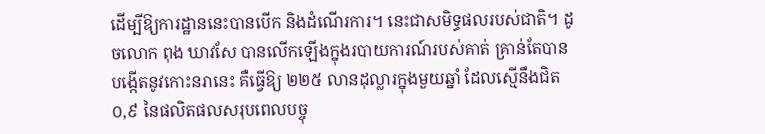ដើម្បីឱ្យការដ្ឋាននេះបានបើក និងដំណើរការ។ នេះជាសមិទ្ធផលរបស់ជាតិ។ ដូចលោក ពុង ឃាវសែ បានលើកឡើងក្នុងរបាយការណ៍របស់គាត់ គ្រាន់តែបានបង្កើតនូវកោះនរានេះ គឺធ្វើឱ្យ ២២៥ លានដុល្លារក្នុងមួយឆ្នាំ ដែលស្មើនឹងជិត ០,៩ នៃផលិតផលសរុបពេលបច្ចុ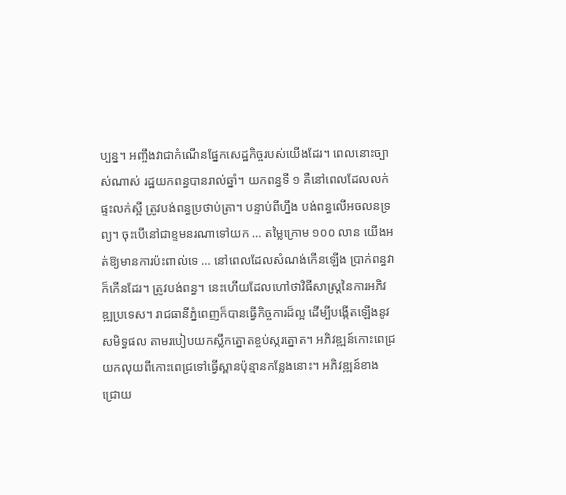ប្បន្ន។ អញ្ចឹងវាជាកំណើនផ្នែកសេដ្ឋកិច្ចរបស់យើងដែរ។ ពេលនោះច្បាស់ណាស់ រដ្ឋយកពន្ធបានរាល់ឆ្នាំ។ យកពន្ធទី ១ គឺនៅពេលដែលលក់ផ្ទះលក់ស្អី ត្រូវបង់ពន្ធប្រថាប់ត្រា។ បន្ទាប់ពីហ្នឹង បង់ពន្ធលើអចលនទ្រព្យ។ ចុះបើនៅជាខ្ទមនរណាទៅយក … តម្លៃក្រោម ១០០ លាន យើងអត់ឱ្យមានការប៉ះពាល់ទេ … នៅពេលដែលសំណង់កើនឡើង ប្រាក់ពន្ធវាក៏កើនដែរ។ ត្រូវបង់ពន្ធ។ នេះហើយដែលហៅថាវិធីសាស្ត្រនៃការអភិវឌ្ឍប្រទេស។ រាជធានីភ្នំពេញក៏បានធ្វើកិច្ចការដ៏ល្អ ដើម្បីបង្កើតឡើងនូវសមិទ្ធផល តាមរបៀបយកស្លឹកត្នោតខ្ចប់ស្ករត្នោត។ អភិវឌ្ឍន៍កោះពេជ្រ យកលុយពីកោះពេជ្រទៅធ្វើស្ពានប៉ុន្មានកន្លែងនោះ។ អភិវឌ្ឍន៍ខាងជ្រោយ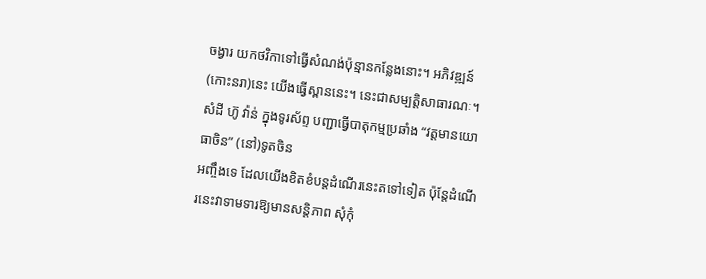ចង្វារ យកថវិកាទៅធ្វើសំណង់ប៉ុន្មានកន្លែងនោះ។ អភិវឌ្ឍន៍(កោះនរា)នេះ យើងធ្វើស្ពាននេះ។ នេះជាសម្បត្តិសាធារណៈ។
សំដី ហ៊ូ វ៉ាន់ ក្នុងទូរស័ព្ទ បញ្ជាធ្វើបាតុកម្មប្រឆាំង “វត្តមានយោធាចិន” (នៅ)ទូតចិន
អញ្ចឹងទេ ដែលយើងខិតខំបន្តដំណើរនេះតទៅទៀត ប៉ុន្តែដំណើរនេះវាទាមទារឱ្យមានសន្តិភាព សុំកុំ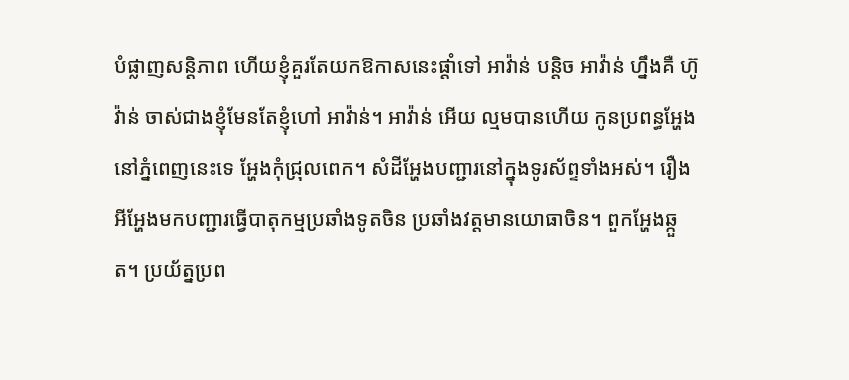បំផ្លាញសន្តិភាព ហើយខ្ញុំគួរតែយកឱកាសនេះផ្តាំទៅ អាវ៉ាន់ បន្តិច អាវ៉ាន់ ហ្នឹងគឺ ហ៊ូ វ៉ាន់ ចាស់ជាងខ្ញុំមែនតែខ្ញុំហៅ អាវ៉ាន់។ អាវ៉ាន់ អើយ ល្មមបានហើយ កូនប្រពន្ធអ្ហែងនៅភ្នំពេញនេះទេ អ្ហែងកុំជ្រុលពេក។ សំដីអ្ហែងបញ្ជារនៅក្នុងទូរស័ព្ទទាំងអស់។ រឿងអីអ្ហែងមកបញ្ជារធ្វើបាតុកម្មប្រឆាំងទូតចិន ប្រឆាំងវត្តមានយោធាចិន។ ពួកអ្ហែងឆ្កួត។ ប្រយ័ត្នប្រព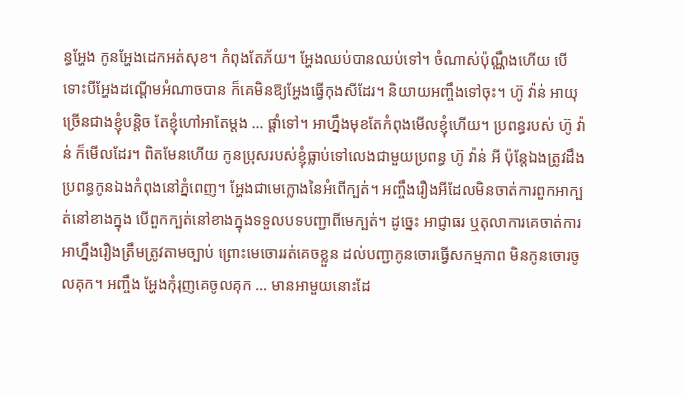ន្ធអ្ហែង កូនអ្ហែងដេកអត់សុខ។ កំពុងតែភ័យ។ អ្ហែងឈប់បានឈប់ទៅ។ ចំណាស់ប៉ុណ្ណឹងហើយ បើទោះបីអ្ហែងដណ្តើមអំណាចបាន ក៏គេមិនឱ្យអ្ហែងធ្វើកុងសីដែរ។ និយាយអញ្ចឹងទៅចុះ។ ហ៊ូ វ៉ាន់ អាយុច្រើនជាងខ្ញុំបន្តិច តែខ្ញុំហៅអាតែម្តង … ផ្តាំទៅ។ អាហ្នឹងមុខតែកំពុងមើលខ្ញុំហើយ។ ប្រពន្ធរបស់ ហ៊ូ វ៉ាន់ ក៏មើលដែរ។ ពិតមែនហើយ កូនប្រុសរបស់ខ្ញុំធ្លាប់ទៅលេងជាមួយប្រពន្ធ ហ៊ូ វ៉ាន់ អី ប៉ុន្តែឯងត្រូវដឹង ប្រពន្ធកូនឯងកំពុងនៅភ្នំពេញ។ អ្ហែងជាមេក្លោងនៃអំពើក្បត់។ អញ្ចឹងរឿងអីដែលមិនចាត់ការពួកអាក្បត់នៅខាងក្នុង បើពួកក្បត់នៅខាងក្នុងទទួលបទបញ្ជាពីមេក្បត់។ ដូច្នេះ អាជ្ញាធរ ឬតុលាការគេចាត់ការ អាហ្នឹងរឿងត្រឹមត្រូវតាមច្បាប់ ព្រោះមេចោររត់គេចខ្លួន ដល់បញ្ជាកូនចោរធ្វើសកម្មភាព មិនកូនចោរចូលគុក។ អញ្ចឹង អ្ហែងកុំរុញគេចូលគុក … មានអាមួយនោះដែ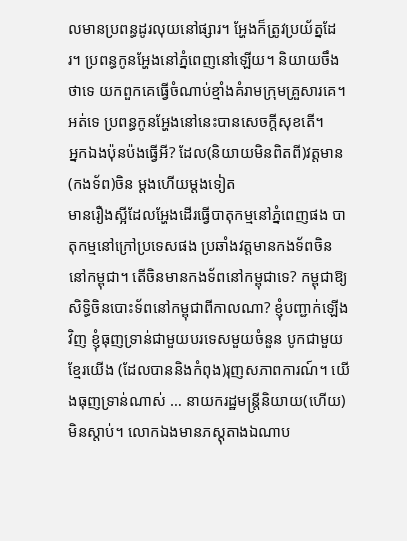លមានប្រពន្ធដូរលុយនៅផ្សារ។ អ្ហែងក៏ត្រូវប្រយ័ត្នដែរ។ ប្រពន្ធកូនអ្ហែងនៅភ្នំពេញនៅឡើយ។ និយាយចឹងថាទេ យកពួកគេធ្វើចំណាប់ខ្មាំងគំរាមក្រុមគ្រួសារគេ។ អត់ទេ ប្រពន្ធកូនអ្ហែងនៅនេះបានសេចក្តីសុខតើ។
អ្នកឯងប៉ុនប៉ងធ្វើអី? ដែល(និយាយមិនពិតពី)វត្តមាន(កងទ័ព)ចិន ម្តងហើយម្តងទៀត
មានរឿងស្អីដែលអ្ហែងដើរធ្វើបាតុកម្មនៅភ្នំពេញផង បាតុកម្មនៅក្រៅប្រទេសផង ប្រឆាំងវត្តមានកងទ័ពចិននៅកម្ពុជា។ តើចិនមានកងទ័ពនៅកម្ពុជាទេ? កម្ពុជាឱ្យសិទ្ធិចិនបោះទ័ពនៅកម្ពុជាពីកាលណា? ខ្ញុំបញ្ជាក់ឡើងវិញ ខ្ញុំធុញទ្រាន់ជាមួយបរទេសមួយចំនួន បូកជាមួយខ្មែរយើង (ដែលបាននិងកំពុង)រុញសភាពការណ៍។ យើងធុញទ្រាន់ណាស់ … នាយករដ្ឋមន្ត្រីនិយាយ(ហើយ)មិនស្តាប់។ លោកឯងមានភស្តុតាងឯណាប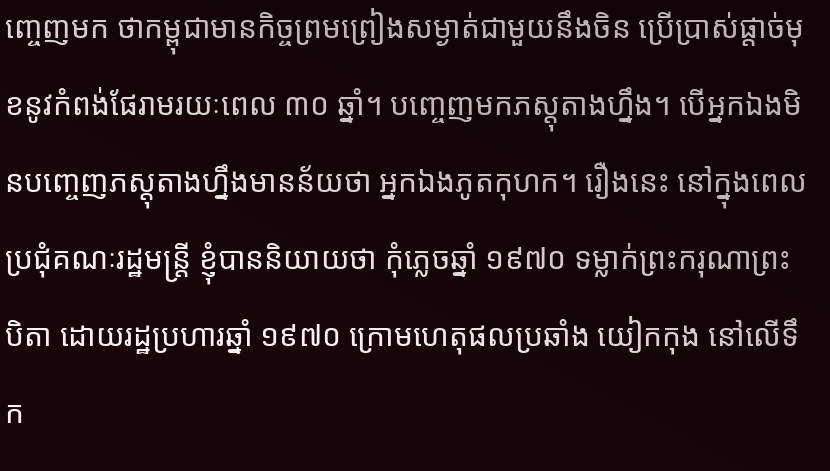ញ្ចេញមក ថាកម្ពុជាមានកិច្ចព្រមព្រៀងសម្ងាត់ជាមួយនឹងចិន ប្រើប្រាស់ផ្តាច់មុខនូវកំពង់ផែរាមរយៈពេល ៣០ ឆ្នាំ។ បញ្ចេញមកភស្តុតាងហ្នឹង។ បើអ្នកឯងមិនបញ្ចេញភស្តុតាងហ្នឹងមានន័យថា អ្នកឯងភូតកុហក។ រឿងនេះ នៅក្នុងពេលប្រជុំគណៈរដ្ឋមន្ត្រី ខ្ញុំបាននិយាយថា កុំភ្លេចឆ្នាំ ១៩៧០ ទម្លាក់ព្រះករុណាព្រះបិតា ដោយរដ្ឋប្រហារឆ្នាំ ១៩៧០ ក្រោមហេតុផលប្រឆាំង យៀកកុង នៅលើទឹក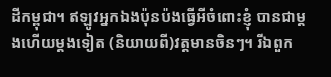ដីកម្ពុជា។ ឥឡូវអ្នកឯងប៉ុនប៉ងធ្វើអីចំពោះខ្ញុំ បានជាម្តងហើយម្តងទៀត (និយាយពី)វត្តមានចិនៗ។ រីឯពួក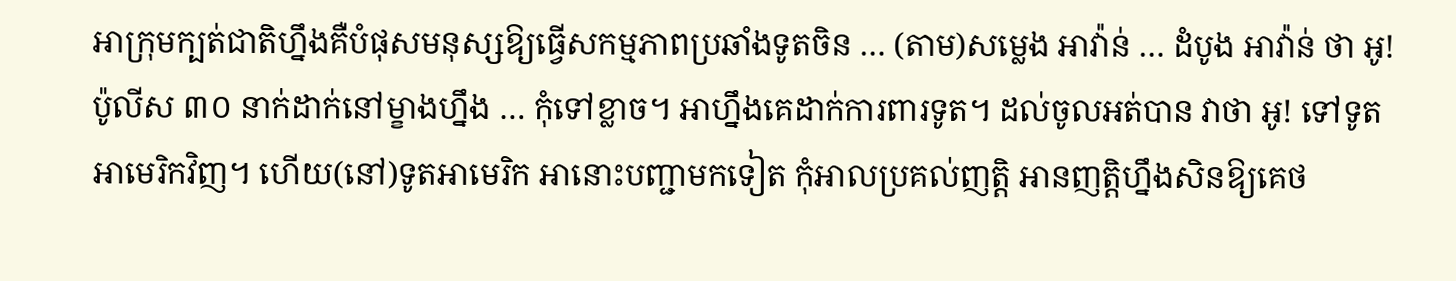អាក្រុមក្បត់ជាតិហ្នឹងគឺបំផុសមនុស្សឱ្យធ្វើសកម្មភាពប្រឆាំងទូតចិន … (តាម)សម្លេង អាវ៉ាន់ … ដំបូង អាវ៉ាន់ ថា អូ! ប៉ូលីស ៣០ នាក់ដាក់នៅម្ខាងហ្នឹង … កុំទៅខ្លាច។ អាហ្នឹងគេដាក់ការពារទូត។ ដល់ចូលអត់បាន វាថា អូ! ទៅទូតអាមេរិកវិញ។ ហើយ(នៅ)ទូតអាមេរិក អានោះបញ្ជាមកទៀត កុំអាលប្រគល់ញត្តិ អានញត្តិហ្នឹងសិនឱ្យគេថ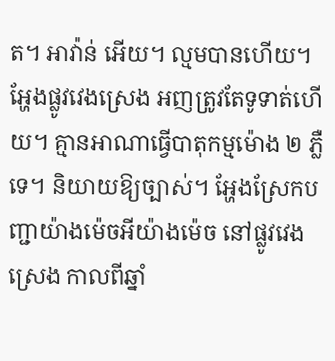ត។ អាវ៉ាន់ អើយ។ ល្មមបានហើយ។
អ្ហែងផ្លូវវេងស្រេង អញត្រូវតែទូទាត់ហើយ។ គ្មានអាណាធ្វើបាតុកម្មម៉ោង ២ ភ្លឺទេ។ និយាយឱ្យច្បាស់។ អ្ហែងស្រែកបញ្ជាយ៉ាងម៉េចអីយ៉ាងម៉េច នៅផ្លូវវេងស្រេង កាលពីឆ្នាំ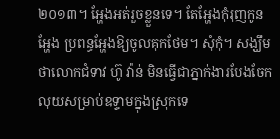២០១៣។ អ្ហែងអត់រួចខ្លួនទេ។ តែអ្ហែងកុំរុញកូនអ្ហែង ប្រពន្ធអ្ហែងឱ្យចូលគុកថែម។ សុំកុំ។ សង្ឃឹមថាលោកជំទាវ ហ៊ូ វ៉ាន់ មិនធ្វើជាភ្នាក់ងារបែងចែកលុយសម្រាប់ឧទ្ទាមក្នុងស្រុកទេ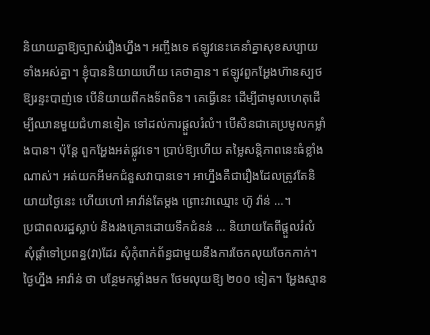និយាយគ្នាឱ្យច្បាស់រឿងហ្នឹង។ អញ្ចឹងទេ ឥឡូវនេះគេនាំគ្នាសុខសប្បាយទាំងអស់គ្នា។ ខ្ញុំបាននិយាយហើយ គេថាគ្មាន។ ឥឡូវពួកអ្ហែងហ៊ានស្បថឱ្យរន្ទះបាញ់ទេ បើនិយាយពីកងទ័ពចិន។ គេធ្វើនេះ ដើម្បីជាមូលហេតុដើម្បីឈានមួយជំហានទៀត ទៅដល់ការផ្តួលរំលំ។ បើសិនជាគេប្រមូលកម្លាំងបាន។ ប៉ុន្តែ ពួកអ្ហែងអត់ផ្លូវទេ។ ប្រាប់ឱ្យហើយ តម្លៃសន្តិភាពនេះធំខ្លាំងណាស់។ អត់យកអីមកជំនួសវាបានទេ។ អាហ្នឹងគឺជារឿងដែលត្រូវតែនិយាយថ្ងៃនេះ ហើយហៅ អាវ៉ាន់តែម្តង ព្រោះវាឈ្មោះ ហ៊ូ វ៉ាន់ …។
ប្រជាពលរដ្ឋស្លាប់ និងរងគ្រោះដោយទឹកជំនន់ … និយាយតែពីផ្តួលរំលំ
សុំផ្តាំទៅប្រពន្ធ(វា)ដែរ សុំកុំពាក់ព័ន្ធជាមួយនឹងការចែកលុយចែកកាក់។ ថ្ងៃហ្នឹង អាវ៉ាន់ ថា បន្ថែមកម្លាំងមក ថែមលុយឱ្យ ២០០ ទៀត។ អ្ហែងស្មាន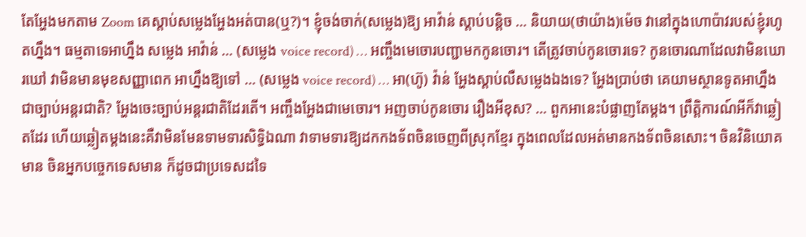តែអ្ហែងមកតាម Zoom គេស្តាប់សម្លេងអ្ហែងអត់បាន(ឬ?)។ ខ្ញុំចង់ចាក់(សម្លេង)ឱ្យ អាវ៉ាន់ ស្តាប់បន្តិច … និយាយ(ថាយ៉ាង)ម៉េច វានៅក្នុងហោប៉ាវរបស់ខ្ញុំរហូតហ្នឹង។ ធម្មតាទេអាហ្នឹង សម្លេង អាវ៉ាន់ … (សម្លេង voice record) … អញ្ចឹងមេចោរបញ្ជាមកកូនចោរ។ តើត្រូវចាប់កូនចោរទេ? កូនចោរណាដែលវាមិនឃោរឃៅ វាមិនមានមុខសញ្ញាពេក អាហ្នឹងឱ្យទៅ … (សម្លេង voice record) … អា(ហ៊ូ) វ៉ាន់ អ្ហែងស្ដាប់លឺសម្លេងឯងទេ? អ្ហែងប្រាប់ថា គេយាមស្ថានទូតអាហ្នឹងជាច្បាប់អន្តរជាតិ? អ្ហែងចេះច្បាប់អន្តរជាតិដែរតើ។ អញ្ចឹងអ្ហែងជាមេចោរ។ អញចាប់កូនចោរ រឿងអីខុស? … ពួកអានេះបំផ្លាញតែម្ដង។ ព្រឹត្តិការណ៍អីក៏វាឆ្លៀតដែរ ហើយឆ្លៀតម្ដងនេះគឺវាមិនមែនទាមទារសិទ្ធិឯណា វាទាមទារឱ្យដកកងទ័ពចិនចេញពីស្រុកខ្មែរ ក្នុងពេលដែលអត់មានកងទ័ពចិនសោះ។ ចិនវិនិយោគមាន ចិនអ្នកបច្ចេកទេសមាន ក៏ដូចជាប្រទេសដទៃ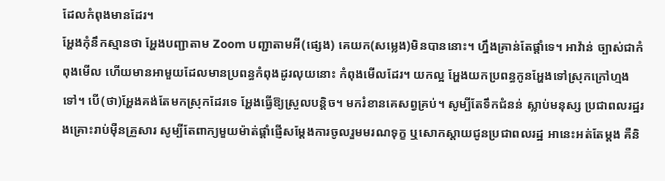ដែលកំពុងមានដែរ។
អ្ហែងកុំនឹកស្មានថា អ្ហែងបញ្ជាតាម Zoom បញ្ជាតាមអី(ផ្សេង) គេយក(សម្លេង)មិនបាននោះ។ ហ្នឹងគ្រាន់តែផ្ដាំទេ។ អាវ៉ាន់ ច្បាស់ជាកំពុងមើល ហើយមានអាមួយដែលមានប្រពន្ធកំពុងដូរលុយនោះ កំពុងមើលដែរ។ យកល្អ អ្ហែងយកប្រពន្ធកូនអ្ហែងទៅស្រុកក្រៅហ្មងទៅ។ បើ(ថា)អ្ហែងគង់តែមកស្រុកដែរទេ អ្ហែងធ្វើឱ្យស្រួលបន្តិច។ មករំខានគេសព្វគ្រប់។ សូម្បីតែទឹកជំនន់ ស្លាប់មនុស្ស ប្រជាពលរដ្ឋរងគ្រោះរាប់ម៉ឺនគ្រួសារ សូម្បីតែពាក្យមួយម៉ាត់ផ្ដាំផ្ញើសម្ដែងការចូលរួមមរណទុក្ខ ឬសោកស្ដាយជូនប្រជាពលរដ្ឋ អានេះអត់តែម្ដង គឺនិ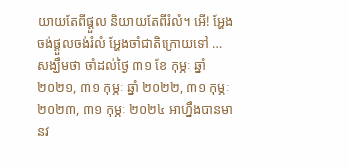យាយតែពីផ្ដួល និយាយតែពីរំលំ។ អើ! អ្ហែងចង់ផ្តួលចង់រំលំ អ្ហែងចាំជាតិក្រោយទៅ … សង្ឃឹមថា ចាំដល់ថ្ងៃ ៣១ ខែ កុម្ភៈ ឆ្នាំ ២០២១, ៣១ កុម្ភៈ ឆ្នាំ ២០២២, ៣១ កុម្ភៈ ២០២៣, ៣១ កុម្ភៈ ២០២៤ អាហ្នឹងបានមានវ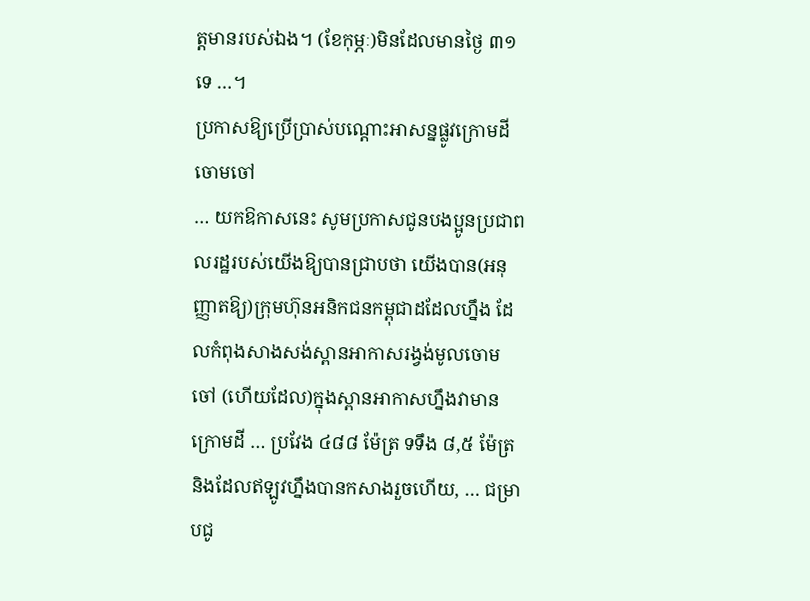ត្តមានរបស់ឯង។ (ខែកុម្ភៈ)មិនដែលមានថ្ងៃ ៣១ ទេ …។
ប្រកាសឱ្យប្រើប្រាស់បណ្ដោះអាសន្នផ្លូវក្រោមដីចោមចៅ
… យកឱកាសនេះ សូមប្រកាសជូនបងប្អូនប្រជាពលរដ្ឋរបស់យើងឱ្យបានជ្រាបថា យើងបាន(អនុញ្ញាតឱ្យ)ក្រុមហ៊ុនអនិកជនកម្ពុជាដដែលហ្នឹង ដែលកំពុងសាងសង់ស្ពានអាកាសរង្វង់មូលចោមចៅ (ហើយដែល)ក្នុងស្ពានអាកាសហ្នឹងវាមានក្រោមដី … ប្រវែង ៤៨៨ ម៉ែត្រ ទទឹង ៨,៥ ម៉ែត្រ និងដែលឥឡូវហ្នឹងបានកសាងរួចហើយ, … ជម្រាបជូ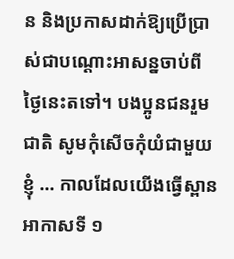ន និងប្រកាសដាក់ឱ្យប្រើប្រាស់ជាបណ្ដោះអាសន្នចាប់ពីថ្ងៃនេះតទៅ។ បងប្អូនជនរួមជាតិ សូមកុំសើចកុំយំជាមួយខ្ញុំ … កាលដែលយើងធ្វើស្ពានអាកាសទី ១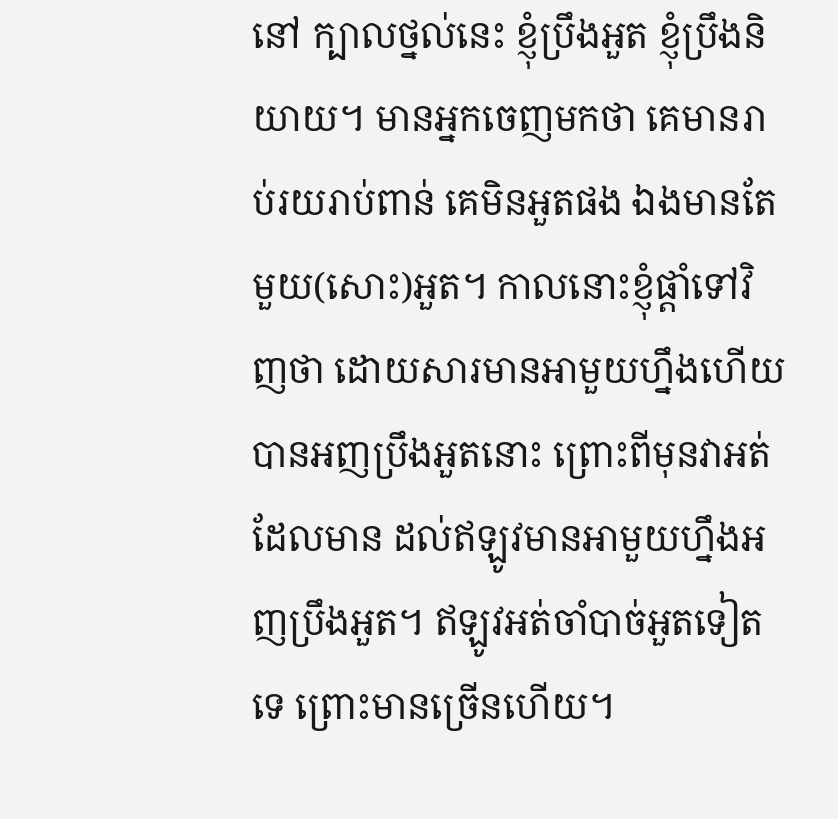នៅ ក្បាលថ្នល់នេះ ខ្ញុំប្រឹងអួត ខ្ញុំប្រឹងនិយាយ។ មានអ្នកចេញមកថា គេមានរាប់រយរាប់ពាន់ គេមិនអួតផង ឯងមានតែមួយ(សោះ)អួត។ កាលនោះខ្ញុំផ្ដាំទៅវិញថា ដោយសារមានអាមួយហ្នឹងហើយ បានអញប្រឹងអួតនោះ ព្រោះពីមុនវាអត់ដែលមាន ដល់ឥឡូវមានអាមួយហ្នឹងអញប្រឹងអួត។ ឥឡូវអត់ចាំបាច់អួតទៀតទេ ព្រោះមានច្រើនហើយ។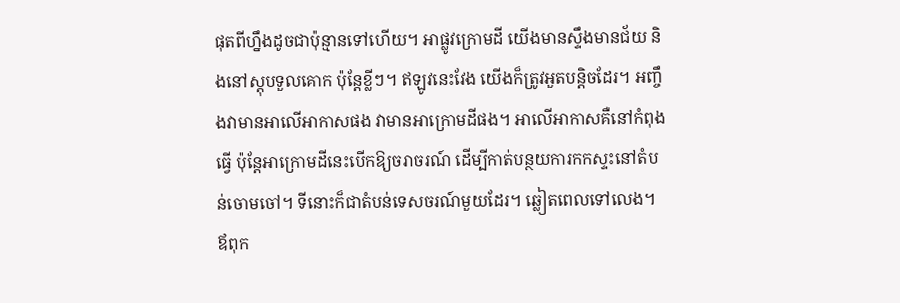ផុតពីហ្នឹងដូចជាប៉ុន្មានទៅហើយ។ អាផ្លូវក្រោមដី យើងមានស្ទឹងមានជ័យ និងនៅស្តុបទួលគោក ប៉ុន្តែខ្លីៗ។ ឥឡូវនេះវែង យើងក៏ត្រូវអួតបន្តិចដែរ។ អញ្ចឹងវាមានអាលើអាកាសផង វាមានអាក្រោមដីផង។ អាលើអាកាសគឺនៅកំពុងធ្វើ ប៉ុន្តែអាក្រោមដីនេះបើកឱ្យចរាចរណ៍ ដើម្បីកាត់បន្ថយការកកស្ទះនៅតំបន់ចោមចៅ។ ទីនោះក៏ជាតំបន់ទេសចរណ៍មួយដែរ។ ឆ្លៀតពេលទៅលេង។ ឪពុក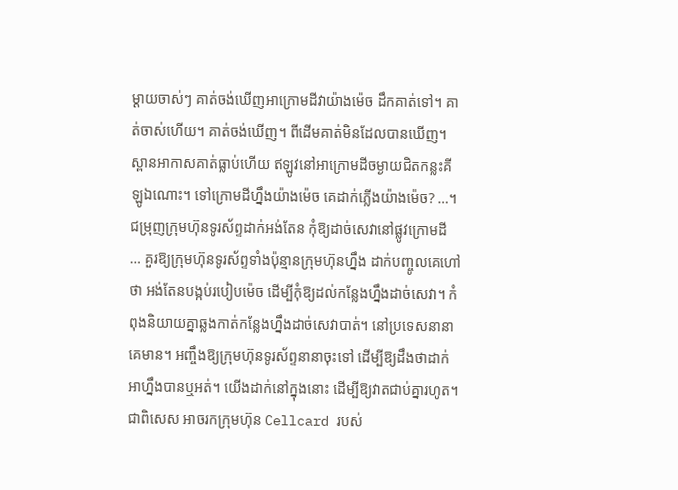ម្ដាយចាស់ៗ គាត់ចង់ឃើញអាក្រោមដីវាយ៉ាងម៉េច ដឹកគាត់ទៅ។ គាត់ចាស់ហើយ។ គាត់ចង់ឃើញ។ ពីដើមគាត់មិនដែលបានឃើញ។ ស្ពានអាកាសគាត់ធ្លាប់ហើយ ឥឡូវនៅអាក្រោមដីចម្ងាយជិតកន្លះគីឡូឯណោះ។ ទៅក្រោមដីហ្នឹងយ៉ាងម៉េច គេដាក់ភ្លើងយ៉ាងម៉េច? …។
ជម្រុញក្រុមហ៊ុនទូរស័ព្ទដាក់អង់តែន កុំឱ្យដាច់សេវានៅផ្លូវក្រោមដី
… គួរឱ្យក្រុមហ៊ុនទូរស័ព្ទទាំងប៉ុន្មានក្រុមហ៊ុនហ្នឹង ដាក់បញ្ចូលគេហៅថា អង់តែនបង្កប់របៀបម៉េច ដើម្បីកុំឱ្យដល់កន្លែងហ្នឹងដាច់សេវា។ កំពុងនិយាយគ្នាឆ្លងកាត់កន្លែងហ្នឹងដាច់សេវាបាត់។ នៅប្រទេសនានាគេមាន។ អញ្ចឹងឱ្យក្រុមហ៊ុនទូរស័ព្ទនានាចុះទៅ ដើម្បីឱ្យដឹងថាដាក់អាហ្នឹងបានឬអត់។ យើងដាក់នៅក្នុងនោះ ដើម្បីឱ្យវាតជាប់គ្នារហូត។ ជាពិសេស អាចរកក្រុមហ៊ុន Cellcard របស់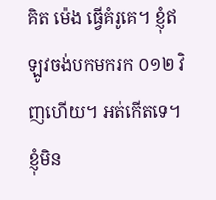គិត ម៉េង ធ្វើគំរូគេ។ ខ្ញុំឥឡូវចង់បកមករក ០១២ វិញហើយ។ អត់កើតទេ។ ខ្ញុំមិន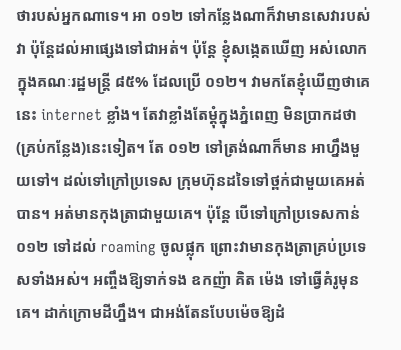ថារបស់អ្នកណាទេ។ អា ០១២ ទៅកន្លែងណាក៏វាមានសេវារបស់វា ប៉ុន្តែដល់អាផ្សេងទៅជាអត់។ ប៉ុន្តែ ខ្ញុំសង្កេតឃើញ អស់លោកក្នុងគណៈរដ្ឋមន្រ្តី ៨៥% ដែលប្រើ ០១២។ វាមកតែខ្ញុំឃើញថាគេនេះ internet ខ្លាំង។ តែវាខ្លាំងតែម្ដុំក្នុងភ្នំពេញ មិនប្រាកដថា(គ្រប់កន្លែង)នេះទៀត។ តែ ០១២ ទៅត្រង់ណាក៏មាន អាហ្នឹងមួយទៅ។ ដល់ទៅក្រៅប្រទេស ក្រុមហ៊ុនដទៃទៅថ្ពក់ជាមួយគេអត់បាន។ អត់មានកុងត្រាជាមួយគេ។ ប៉ុន្តែ បើទៅក្រៅប្រទេសកាន់ ០១២ ទៅដល់ roaming ចូលផ្លុក ព្រោះវាមានកុងត្រាគ្រប់ប្រទេសទាំងអស់។ អញ្ចឹងឱ្យទាក់ទង ឧកញ៉ា គិត ម៉េង ទៅធ្វើគំរូមុនគេ។ ដាក់ក្រោមដីហ្នឹង។ ជាអង់តែនបែបម៉េចឱ្យដំ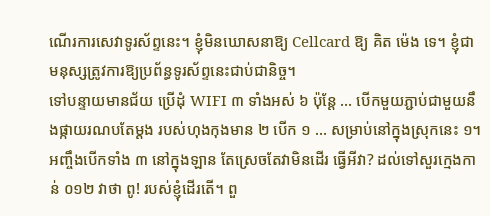ណើរការសេវាទូរស័ព្ទនេះ។ ខ្ញុំមិនឃោសនាឱ្យ Cellcard ឱ្យ គិត ម៉េង ទេ។ ខ្ញុំជាមនុស្សត្រូវការឱ្យប្រព័ន្ធទូរស័ព្ទនេះជាប់ជានិច្ច។
ទៅបន្ទាយមានជ័យ ប្រើដុំ WIFI ៣ ទាំងអស់ ៦ ប៉ុន្តែ … បើកមួយភ្ជាប់ជាមួយនឹងផ្កាយរណបតែម្ដង របស់ហុងកុងមាន ២ បើក ១ … សម្រាប់នៅក្នុងស្រុកនេះ ១។ អញ្ចឹងបើកទាំង ៣ នៅក្នុងឡាន តែស្រេចតែវាមិនដើរ ធ្វើអីវា? ដល់ទៅសួរក្មេងកាន់ ០១២ វាថា ពូ! របស់ខ្ញុំដើរតើ។ ពួ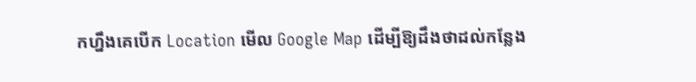កហ្នឹងគេបើក Location មើល Google Map ដើម្បីឱ្យដឹងថាដល់កន្លែង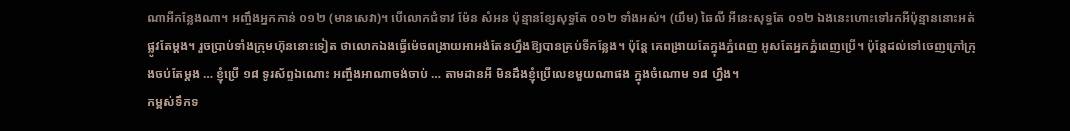ណាអីកន្លែងណា។ អញ្ចឹងអ្នកកាន់ ០១២ (មានសេវា)។ បើលោកជំទាវ ម៉ែន សំអន ប៉ុន្មានខ្សែសុទ្ធតែ ០១២ ទាំងអស់។ (យឹម) ឆៃលី អីនេះសុទ្ធតែ ០១២ ឯងនេះហោះទៅរកអីប៉ុន្មាននោះអត់ផ្លូវតែម្ដង។ រួចប្រាប់ទាំងក្រុមហ៊ុននោះទៀត ថាលោកឯងធ្វើម៉េចពង្រាយអាអង់តែនហ្នឹងឱ្យបានគ្រប់ទីកន្លែង។ ប៉ុន្តែ គេពង្រាយតែក្នុងភ្នំពេញ អូសតែអ្នកភ្នំពេញប្រើ។ ប៉ុន្តែដល់ទៅចេញក្រៅក្រុងចប់តែម្ដង … ខ្ញុំប្រើ ១៨ ទូរស័ព្ទឯណោះ អញ្ចឹងអាណាចង់ចាប់ … តាមដានអី មិនដឹងខ្ញុំប្រើលេខមួយណាផង ក្នុងចំណោម ១៨ ហ្នឹង។
កម្ពស់ទឹកទ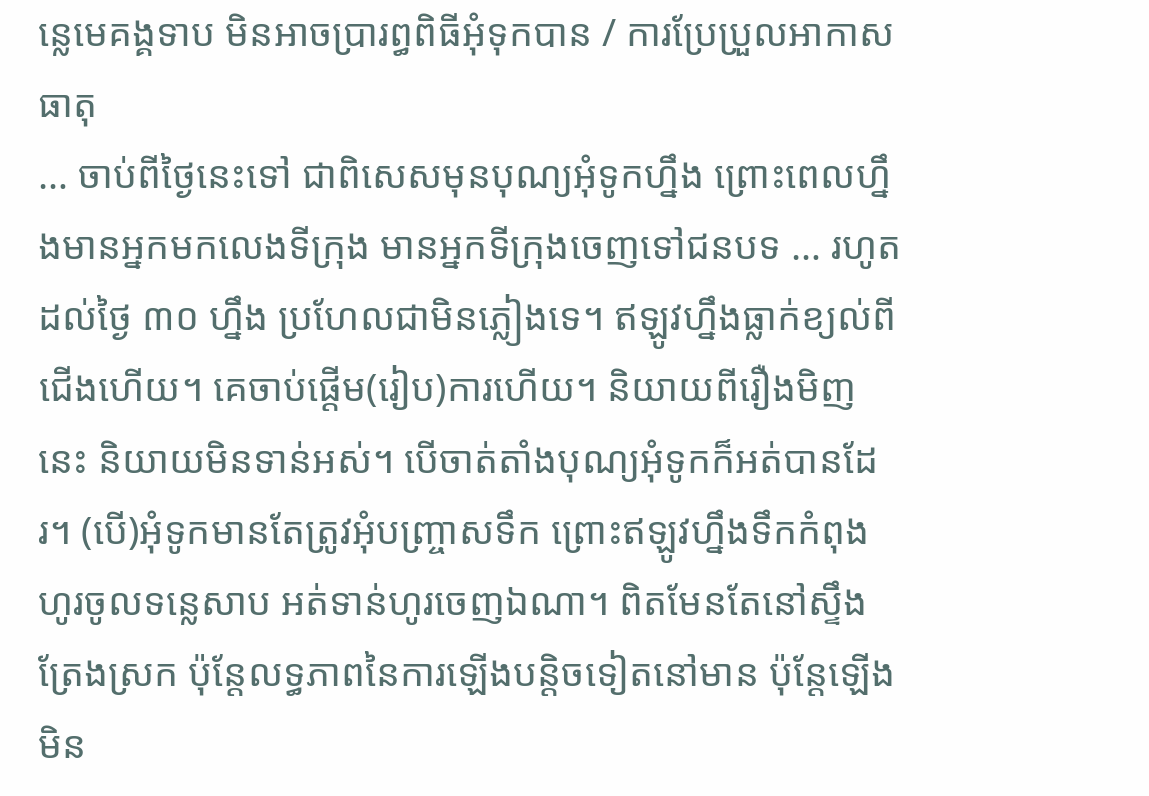ន្លេមេគង្គទាប មិនអាចប្រារព្ធពិធីអុំទុកបាន / ការប្រែប្រួលអាកាសធាតុ
… ចាប់ពីថ្ងៃនេះទៅ ជាពិសេសមុនបុណ្យអុំទូកហ្នឹង ព្រោះពេលហ្នឹងមានអ្នកមកលេងទីក្រុង មានអ្នកទីក្រុងចេញទៅជនបទ … រហូតដល់ថ្ងៃ ៣០ ហ្នឹង ប្រហែលជាមិនភ្លៀងទេ។ ឥឡូវហ្នឹងធ្លាក់ខ្យល់ពីជើងហើយ។ គេចាប់ផ្ដើម(រៀប)ការហើយ។ និយាយពីរឿងមិញនេះ និយាយមិនទាន់អស់។ បើចាត់តាំងបុណ្យអុំទូកក៏អត់បានដែរ។ (បើ)អុំទូកមានតែត្រូវអុំបញ្ច្រាសទឹក ព្រោះឥឡូវហ្នឹងទឹកកំពុងហូរចូលទន្លេសាប អត់ទាន់ហូរចេញឯណា។ ពិតមែនតែនៅស្ទឹងត្រែងស្រក ប៉ុន្តែលទ្ធភាពនៃការឡើងបន្តិចទៀតនៅមាន ប៉ុន្តែឡើងមិន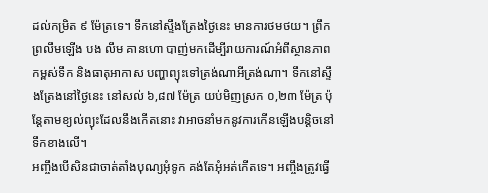ដល់កម្រិត ៩ ម៉ែត្រទេ។ ទឹកនៅស្ទឹងត្រែងថ្ងៃនេះ មានការថមថយ។ ព្រឹកព្រលឹមឡើង បង លឹម គានហោ បាញ់មកដើម្បីរាយការណ៍អំពីស្ថានភាពកម្ពស់ទឹក និងធាតុអាកាស បញ្ហាព្យុះទៅត្រង់ណាអីត្រង់ណា។ ទឹកនៅស្ទឹងត្រែងនៅថ្ងៃនេះ នៅសល់ ៦,៨៧ ម៉ែត្រ យប់មិញស្រក ០,២៣ ម៉ែត្រ ប៉ុន្តែតាមខ្យល់ព្យុះដែលនឹងកើតនោះ វាអាចនាំមកនូវការកើនឡើងបន្ដិចនៅទឹកខាងលើ។
អញ្ចឹងបើសិនជាចាត់តាំងបុណ្យអុំទូក គង់តែអុំអត់កើតទេ។ អញ្ចឹងត្រូវធ្វើ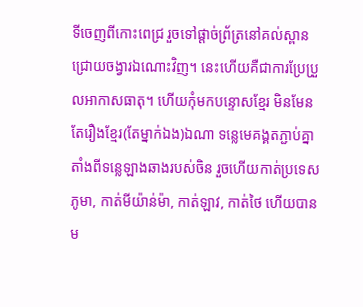ទីចេញពីកោះពេជ្រ រួចទៅផ្ដាច់ព័្រត្រនៅគល់ស្ពានជ្រោយចង្វារឯណោះវិញ។ នេះហើយគឺជាការប្រែប្រួលអាកាសធាតុ។ ហើយកុំមកបន្ទោសខ្មែរ មិនមែនតែរឿងខ្មែរ(តែម្នាក់ឯង)ឯណា ទន្លេមេគង្គតភ្ជាប់គ្នាតាំងពីទន្លេឡាងឆាងរបស់ចិន រួចហើយកាត់ប្រទេសភូមា, កាត់មីយ៉ាន់ម៉ា, កាត់ឡាវ, កាត់ថៃ ហើយបានម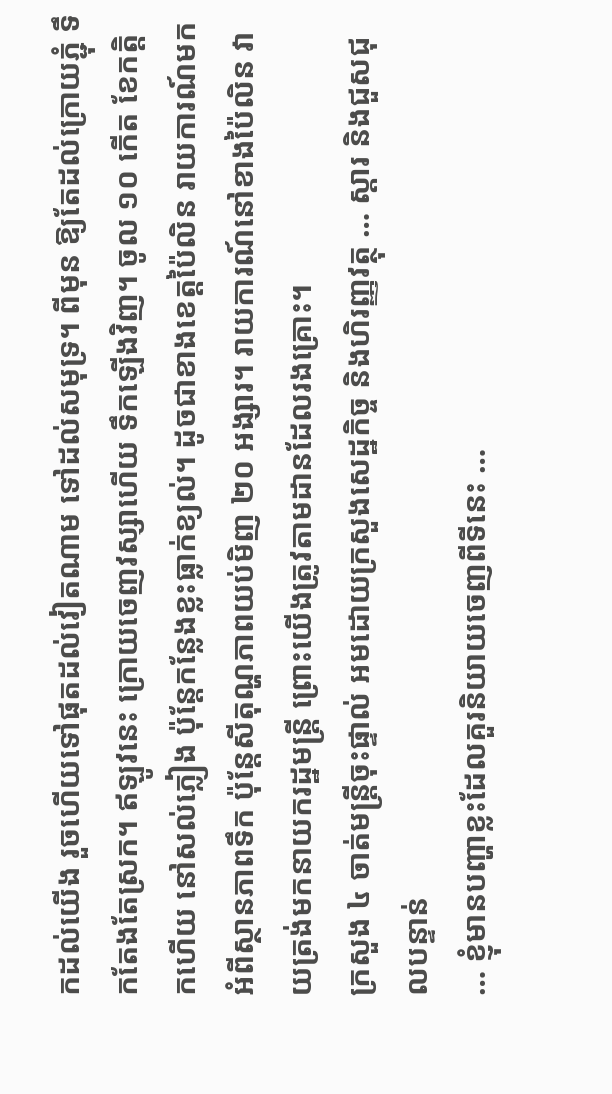កដល់យើង រួចហើយទៅផុតដល់វៀតណាម ទៅដល់សមុទ្រ។ ពីមុន ឱ្យតែដល់ក្រោយភ្ជុំ ទឹកតែងតែស្រក។ ឥឡូវនេះ ក្រោយចេញវស្សាហើយ ទឹកឡើងវិញ។ ចូល ១០ កើត ខែកត្តិកហើយ នៅសល់ភ្លៀង ប៉ុន្តែកន្លែងខ្លះធ្លាក់ខ្យល់។ ដូចជាខាងខេត្តប៉ៃលិន រាយការណ៍មកអំពីស្ថានភាពទឹក ប៉ុន្តែសីតុណ្ហភាពយប់មិញ ២០ អង្សារ។ រាយការណ៍នៅខាងប៉ៃលិន វាយត្រង់មកនាយករដ្ឋមន្រ្តី ព្រោះយើងត្រូវតាមដានដែលរងគ្រោះ។
ក្រសួង ៤ ចាត់មន្រ្តីចុះផ្ទាល់ អមដោយក្រសួងសេដ្ឋកិច្ច និងហិរញ្ញវត្ថុ … ស្តារ និងជួសជុលបន្ទាន់
… ខ្ញុំមានបញ្ហាខ្លះដែលគួរនិយាយចេញពីទីនេះ …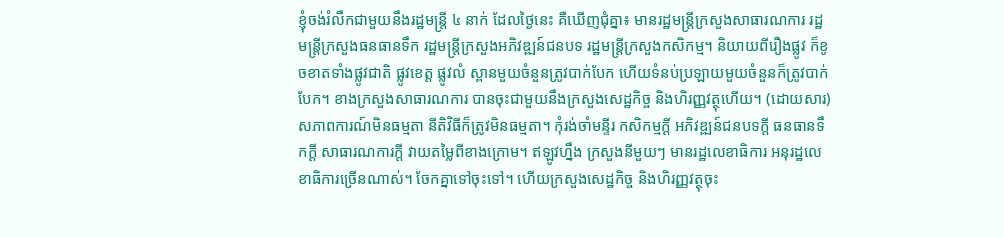ខ្ញុំចង់រំលឹកជាមួយនឹងរដ្ឋមន្រ្តី ៤ នាក់ ដែលថ្ងៃនេះ គឺឃើញជុំគ្នា៖ មានរដ្ឋមន្រ្តីក្រសួងសាធារណការ រដ្ឋមន្រ្តីក្រសួងធនធានទឹក រដ្ឋមន្រ្តីក្រសួងអភិវឌ្ឍន៍ជនបទ រដ្ឋមន្រ្តីក្រសួងកសិកម្ម។ និយាយពីរឿងផ្លូវ ក៏ខូចខាតទាំងផ្លូវជាតិ ផ្លូវខេត្ត ផ្លូវលំ ស្ពានមួយចំនួនត្រូវបាក់បែក ហើយទំនប់ប្រឡាយមួយចំនួនក៏ត្រូវបាក់បែក។ ខាងក្រសួងសាធារណការ បានចុះជាមួយនឹងក្រសួងសេដ្ឋកិច្ច និងហិរញ្ញវត្ថុហើយ។ (ដោយសារ)សភាពការណ៍មិនធម្មតា នីតិវិធីក៏ត្រូវមិនធម្មតា។ កុំរង់ចាំមន្ទីរ កសិកម្មក្ដី អភិវឌ្ឍន៍ជនបទក្ដី ធនធានទឹកក្ដី សាធារណការក្ដី វាយតម្លៃពីខាងក្រោម។ ឥឡូវហ្នឹង ក្រសួងនីមួយៗ មានរដ្ឋលេខាធិការ អនុរដ្ឋលេខាធិការច្រើនណាស់។ ចែកគ្នាទៅចុះទៅ។ ហើយក្រសួងសេដ្ឋកិច្ច និងហិរញ្ញវត្ថុចុះ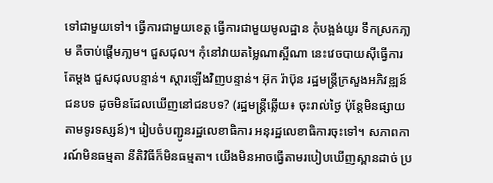ទៅជាមួយទៅ។ ធ្វើការជាមួយខេត្ត ធ្វើការជាមួយមូលដ្ឋាន កុំបង្អង់យូរ ទឹកស្រកភា្លម គឺចាប់ផ្ដើមភា្លម។ ជួសជុល។ កុំនៅវាយតម្លៃណាស្អីណា នេះវេចបាយស៊ីធ្វើការតែម្ដង ជួសជុលបន្ទាន់។ ស្ដារឡើងវិញបន្ទាន់។ អ៊ុក រ៉ាប៊ុន រដ្ឋមន្រ្តីក្រសួងអភិវឌ្ឍន៍ជនបទ ដូចមិនដែលឃើញនៅជនបទ? (រដ្ឋមន្ត្រីឆ្លើយ៖ ចុះរាល់ថ្ងៃ ប៉ុន្តែមិនផ្សាយតាមទូរទស្សន៍)។ រៀបចំបញ្ជូនរដ្ឋលេខាធិការ អនុរដ្ឋលេខាធិការចុះទៅ។ សភាពការណ៍មិនធម្មតា នីតិវិធីក៏មិនធម្មតា។ យើងមិនអាចធ្វើតាមរបៀបឃើញស្ពានដាច់ ប្រ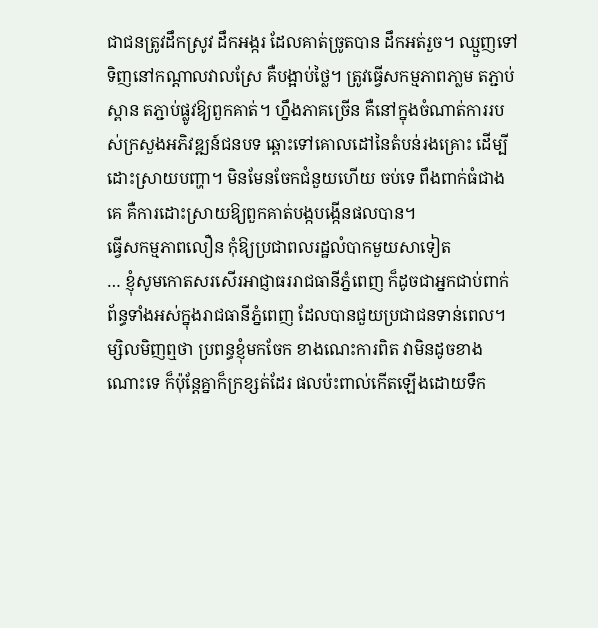ជាជនត្រូវដឹកស្រូវ ដឹកអង្ករ ដែលគាត់ច្រូតបាន ដឹកអត់រួច។ ឈ្មួញទៅទិញនៅកណ្ដាលវាលស្រែ គឺបង្អាប់ថ្លៃ។ ត្រូវធ្វើសកម្មភាពភា្លម តភ្ជាប់ស្ពាន តភ្ជាប់ផ្លូវឱ្យពួកគាត់។ ហ្នឹងភាគច្រើន គឺនៅក្នុងចំណាត់ការរបស់ក្រសួងអភិវឌ្ឍន៍ជនបទ ឆ្ពោះទៅគោលដៅនៃតំបន់រងគ្រោះ ដើម្បីដោះស្រាយបញ្ហា។ មិនមែនចែកជំនួយហើយ ចប់ទេ ពឹងពាក់ធំជាងគេ គឺការដោះស្រាយឱ្យពួកគាត់បង្កបង្កើនផលបាន។
ធ្វើសកម្មភាពលឿន កុំឱ្យប្រជាពលរដ្ឋលំបាកមួយសាទៀត
… ខ្ញុំសូមកោតសរសើរអាជ្ញាធររាជធានីភ្នំពេញ ក៏ដូចជាអ្នកជាប់ពាក់ព័ន្ធទាំងអស់ក្នុងរាជធានីភ្នំពេញ ដែលបានជួយប្រជាជនទាន់ពេល។ ម្សិលមិញឮថា ប្រពន្ធខ្ញុំមកចែក ខាងណេះការពិត វាមិនដូចខាងណោះទេ ក៏ប៉ុន្តែគ្នាក៏ក្រខ្សត់ដែរ ផលប៉ះពាល់កើតឡើងដោយទឹក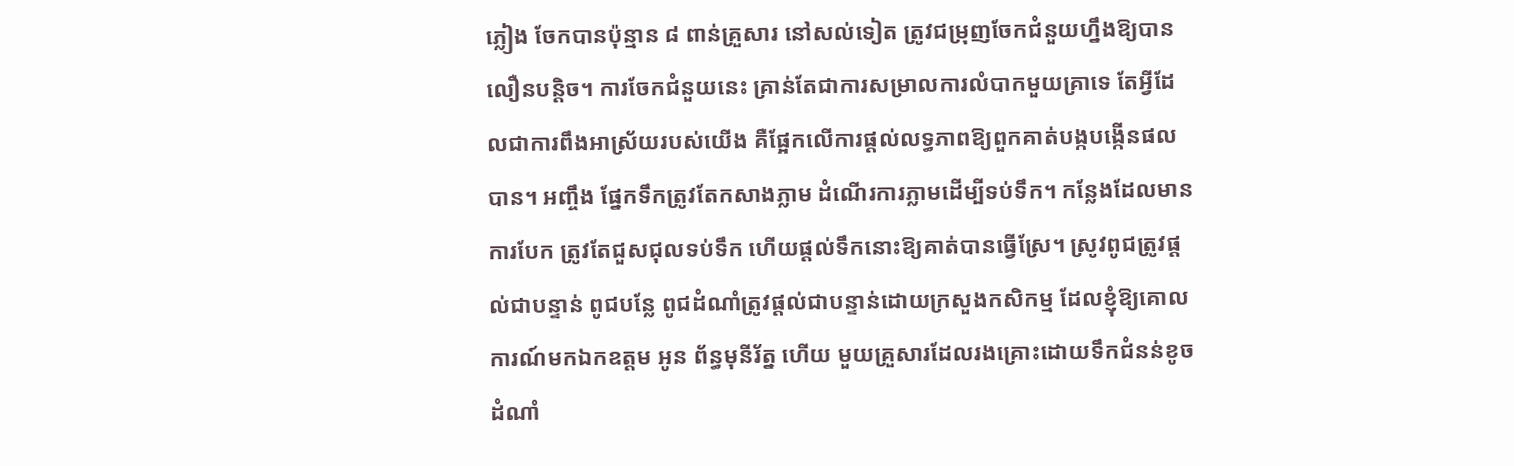ភ្លៀង ចែកបានប៉ុន្មាន ៨ ពាន់គ្រួសារ នៅសល់ទៀត ត្រូវជម្រុញចែកជំនួយហ្នឹងឱ្យបានលឿនបន្តិច។ ការចែកជំនួយនេះ គ្រាន់តែជាការសម្រាលការលំបាកមួយគ្រាទេ តែអ្វីដែលជាការពឹងអាស្រ័យរបស់យើង គឺផ្អែកលើការផ្ដល់លទ្ធភាពឱ្យពួកគាត់បង្កបង្កើនផលបាន។ អញ្ចឹង ផ្នែកទឹកត្រូវតែកសាងភ្លាម ដំណើរការភ្លាមដើម្បីទប់ទឹក។ កន្លែងដែលមានការបែក ត្រូវតែជួសជុលទប់ទឹក ហើយផ្ដល់ទឹកនោះឱ្យគាត់បានធ្វើស្រែ។ ស្រូវពូជត្រូវផ្ដល់ជាបន្ទាន់ ពូជបន្លែ ពូជដំណាំត្រូវផ្ដល់ជាបន្ទាន់ដោយក្រសួងកសិកម្ម ដែលខ្ញុំឱ្យគោលការណ៍មកឯកឧត្តម អូន ព័ន្ធមុនីរ័ត្ន ហើយ មួយគ្រួសារដែលរងគ្រោះដោយទឹកជំនន់ខូចដំណាំ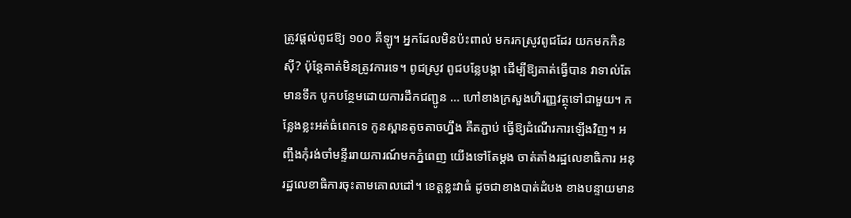ត្រូវផ្ដល់ពូជឱ្យ ១០០ គីឡូ។ អ្នកដែលមិនប៉ះពាល់ មករកស្រូវពូជដែរ យកមកកិនស៊ី? ប៉ុន្តែគាត់មិនត្រូវការទេ។ ពូជស្រូវ ពូជបន្លែបង្កា ដើម្បីឱ្យគាត់ធ្វើបាន វាទាល់តែមានទឹក បូកបន្ថែមដោយការដឹកជញ្ជូន … ហៅខាងក្រសួងហិរញ្ញវត្ថុទៅជាមួយ។ កន្លែងខ្លះអត់ធំពេកទេ កូនស្ពានតូចតាចហ្នឹង គឺតភ្ជាប់ ធ្វើឱ្យដំណើរការឡើងវិញ។ អញ្ចឹងកុំរង់ចាំមន្ទីររាយការណ៍មកភ្នំពេញ យើងទៅតែម្ដង ចាត់តាំងរដ្ឋលេខាធិការ អនុរដ្ឋលេខាធិការចុះតាមគោលដៅ។ ខេត្តខ្លះវាធំ ដូចជាខាងបាត់ដំបង ខាងបន្ទាយមាន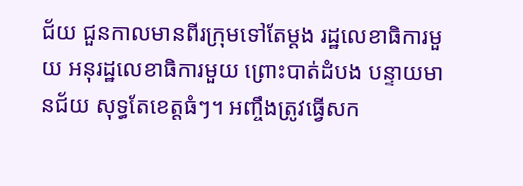ជ័យ ជួនកាលមានពីរក្រុមទៅតែម្ដង រដ្ឋលេខាធិការមួយ អនុរដ្ឋលេខាធិការមួយ ព្រោះបាត់ដំបង បន្ទាយមានជ័យ សុទ្ធតែខេត្តធំៗ។ អញ្ចឹងត្រូវធ្វើសក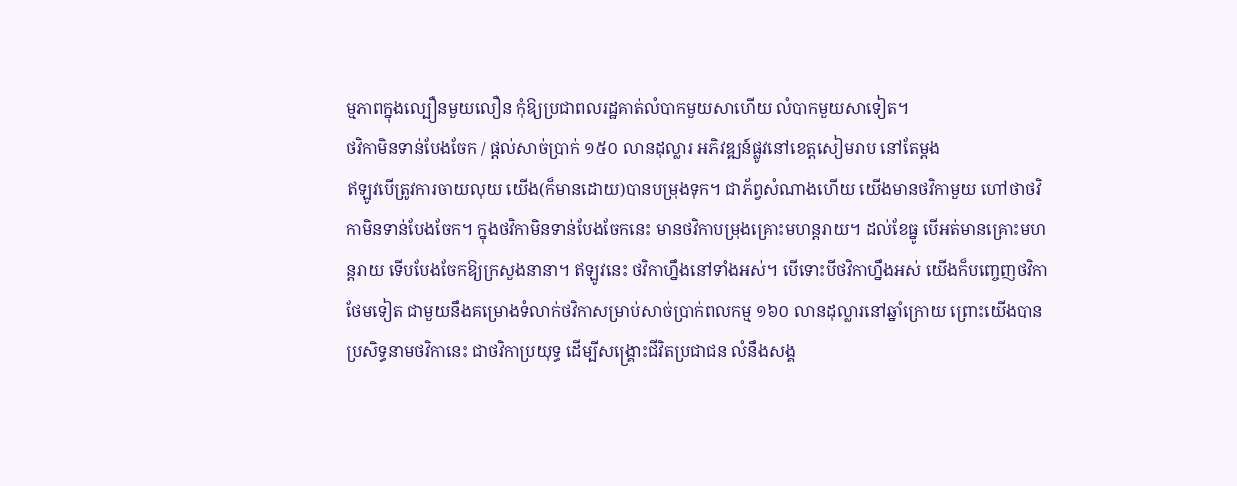ម្មភាពក្នុងល្បឿនមួយលឿន កុំឱ្យប្រជាពលរដ្ឋគាត់លំបាកមួយសាហើយ លំបាកមួយសាទៀត។
ថវិកាមិនទាន់បែងចែក / ផ្ដល់សាច់ប្រាក់ ១៥០ លានដុល្លារ អភិវឌ្ឍន៍ផ្លូវនៅខេត្តសៀមរាប នៅតែម្ដង
ឥឡូវបើត្រូវការចាយលុយ យើង(ក៏មានដោយ)បានបម្រុងទុក។ ជាភ័ព្វសំណាងហើយ យើងមានថវិកាមួយ ហៅថាថវិកាមិនទាន់បែងចែក។ ក្នុងថវិកាមិនទាន់បែងចែកនេះ មានថវិកាបម្រុងគ្រោះមហន្តរាយ។ ដល់ខែធ្នូ បើអត់មានគ្រោះមហន្តរាយ ទើបបែងចែកឱ្យក្រសួងនានា។ ឥឡូវនេះ ថវិកាហ្នឹងនៅទាំងអស់។ បើទោះបីថវិកាហ្នឹងអស់ យើងក៏បញ្ចេញថវិកាថែមទៀត ជាមួយនឹងគម្រោងទំលាក់ថវិកាសម្រាប់សាច់ប្រាក់ពលកម្ម ១៦០ លានដុល្លារនៅឆ្នាំក្រោយ ព្រោះយើងបានប្រសិទ្ធនាមថវិកានេះ ជាថវិកាប្រយុទ្ធ ដើម្បីសង្គ្រោះជីវិតប្រជាជន លំនឹងសង្គ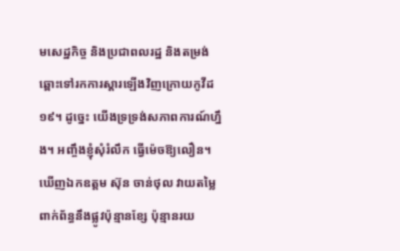មសេដ្ឋកិច្ច និងប្រជាពលរដ្ឋ និងតម្រង់ឆ្ពោះទៅរកការស្ដារឡើងវិញក្រោយកូវីដ ១៩។ ដូច្នេះ យើងទ្រទ្រង់សភាពការណ៍ហ្នឹង។ អញ្ចឹងខ្ញុំសុំរំលឹក ធ្វើម៉េចឱ្យលឿន។ ឃើញឯកឧត្តម ស៊ុន ចាន់ថុល វាយតម្លៃពាក់ព័ន្ធនឹងផ្លូវប៉ុន្មានខ្សែ ប៉ុន្មានរយ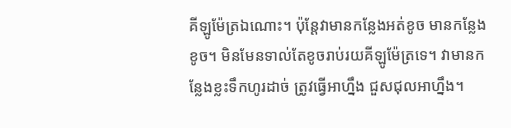គីឡូម៉ែត្រឯណោះ។ ប៉ុន្តែវាមានកន្លែងអត់ខូច មានកន្លែងខូច។ មិនមែនទាល់តែខូចរាប់រយគីឡូម៉ែត្រទេ។ វាមានកន្លែងខ្លះទឹកហូរដាច់ ត្រូវធ្វើអាហ្នឹង ជួសជុលអាហ្នឹង។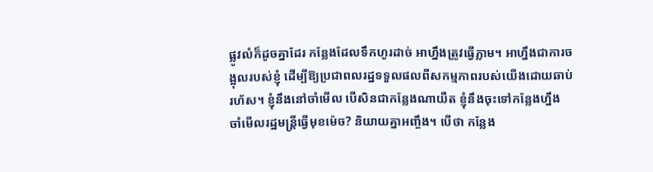ផ្លូវលំក៏ដូចគ្នាដែរ កន្លែងដែលទឹកហូរដាច់ អាហ្នឹងត្រូវធ្វើភ្លាម។ អាហ្នឹងជាការចង្អុលរបស់ខ្ញុំ ដើម្បីឱ្យប្រជាពលរដ្ឋទទួលផលពីសកម្មភាពរបស់យើងដោយឆាប់រហ័ស។ ខ្ញុំនឹងនៅចាំមើល បើសិនជាកន្លែងណាយឺត ខ្ញុំនឹងចុះទៅកន្លែងហ្នឹង ចាំមើលរដ្ឋមន្រ្តីធ្វើមុខម៉េច? និយាយគ្នាអញ្ចឹង។ បើថា កន្លែង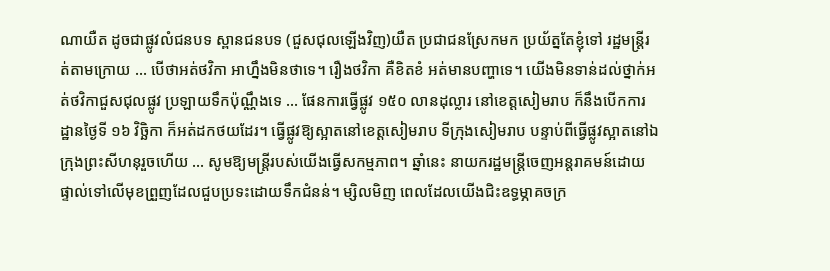ណាយឺត ដូចជាផ្លូវលំជនបទ ស្ពានជនបទ (ជួសជុលឡើងវិញ)យឺត ប្រជាជនស្រែកមក ប្រយ័ត្នតែខ្ញុំទៅ រដ្ឋមន្រ្តីរត់តាមក្រោយ … បើថាអត់ថវិកា អាហ្នឹងមិនថាទេ។ រឿងថវិកា គឺខិតខំ អត់មានបញ្ហាទេ។ យើងមិនទាន់ដល់ថ្នាក់អត់ថវិកាជួសជុលផ្លូវ ប្រឡាយទឹកប៉ុណ្ណឹងទេ … ផែនការធ្វើផ្លូវ ១៥០ លានដុល្លារ នៅខេត្តសៀមរាប ក៏នឹងបើកការដ្ឋានថ្ងៃទី ១៦ វិច្ឆិកា ក៏អត់ដកថយដែរ។ ធ្វើផ្លូវឱ្យស្អាតនៅខេត្តសៀមរាប ទីក្រុងសៀមរាប បន្ទាប់ពីធ្វើផ្លូវស្អាតនៅឯក្រុងព្រះសីហនុរួចហើយ … សូមឱ្យមន្រ្តីរបស់យើងធ្វើសកម្មភាព។ ឆ្នាំនេះ នាយករដ្ឋមន្រ្តីចេញអន្តរាគមន៍ដោយផ្ទាល់ទៅលើមុខពួ្រញដែលជួបប្រទះដោយទឹកជំនន់។ ម្សិលមិញ ពេលដែលយើងជិះឧទ្ធម្ភាគចក្រ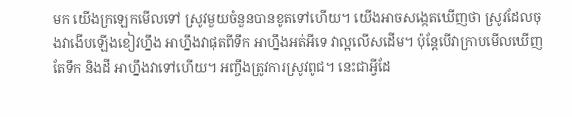មក យើងក្រឡេកមើលទៅ ស្រូវមួយចំនួនបានខូតទៅហើយ។ យើងអាចសង្កេតឃើញថា ស្រូវដែលចុងវាងើបឡើងខៀវហ្នឹង អាហ្នឹងវាផុតពីទឹក អាហ្នឹងអត់អីទេ វាល្អលើសដើម។ ប៉ុន្តែបើវាក្រាបមើលឃើញតែទឹក និងដី អាហ្នឹងវាទៅហើយ។ អញ្ចឹងត្រូវការស្រូវពូជ។ នេះជាអ្វីដែ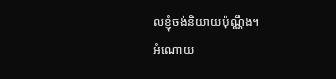លខ្ញុំចង់និយាយប៉ុណ្ណឹង។
អំណោយ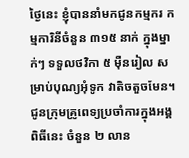ថ្ងៃនេះ ខ្ញុំបាននាំមកជូនកម្មករ កម្មការិនីចំនួន ៣១៥ នាក់ ក្នុងម្នាក់ៗ ទទួលថវិកា ៥ ម៉ឺនរៀល សម្រាប់បុណ្យអុំទូក វាតិចតួចមែន។ ជូនក្រុមគ្រូពេទ្យប្រចាំការក្នុងអង្គពិធីនេះ ចំនួន ២ លាន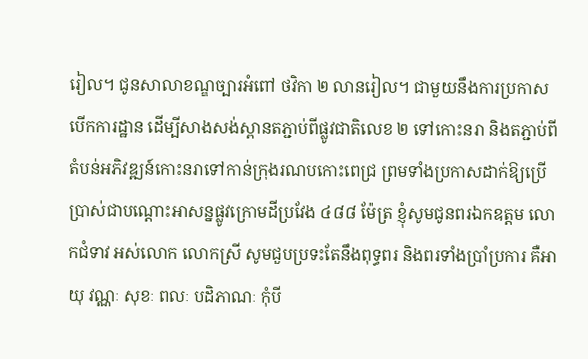រៀល។ ជូនសាលាខណ្ឌច្បារអំពៅ ថវិកា ២ លានរៀល។ ជាមួយនឹងការប្រកាសបើកការដ្ឋាន ដើម្បីសាងសង់ស្ពានតភ្ជាប់ពីផ្លូវជាតិលេខ ២ ទៅកោះនរា និងតភ្ជាប់ពីតំបន់អភិវឌ្ឍន៍កោះនរាទៅកាន់ក្រុងរណបកោះពេជ្រ ព្រមទាំងប្រកាសដាក់ឱ្យប្រើប្រាស់ជាបណ្ដោះអាសន្នផ្លូវក្រោមដីប្រវែង ៤៨៨ ម៉ែត្រ ខ្ញុំសូមជូនពរឯកឧត្តម លោកជំទាវ អស់លោក លោកស្រី សូមជួបប្រទះតែនឹងពុទ្ធពរ និងពរទាំងប្រាំប្រការ គឺអាយុ វណ្ណៈ សុខៈ ពលៈ បដិភាណៈ កុំបី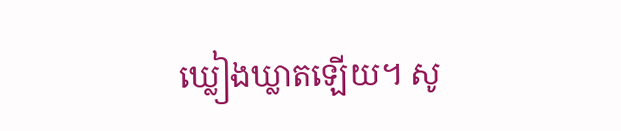ឃ្លៀងឃ្លាតឡើយ។ សូ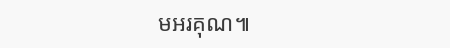មអរគុណ៕